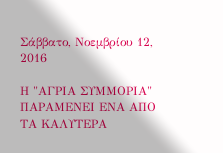Σάββατο, Νοεμβρίου 12, 2016

Η "ΑΓΡΙΑ ΣΥΜΜΟΡΙΑ" ΠΑΡΑΜΕΝΕΙ ΕΝΑ ΑΠΟ ΤΑ ΚΑΛΥΤΕΡΑ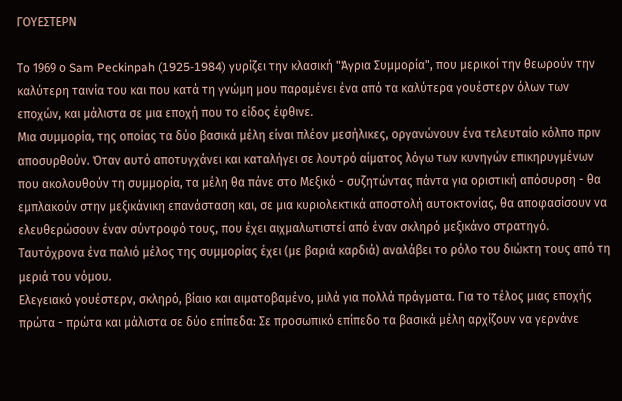ΓΟΥΕΣΤΕΡΝ

Το 1969 ο Sam Peckinpah (1925-1984) γυρίζει την κλασική "Άγρια Συμμορία", που μερικοί την θεωρούν την καλύτερη ταινία του και που κατά τη γνώμη μου παραμένει ένα από τα καλύτερα γουέστερν όλων των εποχών, και μάλιστα σε μια εποχή που το είδος έφθινε.
Μια συμμορία, της οποίας τα δύο βασικά μέλη είναι πλέον μεσήλικες, οργανώνουν ένα τελευταίο κόλπο πριν αποσυρθούν. Όταν αυτό αποτυγχάνει και καταλήγει σε λουτρό αίματος λόγω των κυνηγών επικηρυγμένων που ακολουθούν τη συμμορία, τα μέλη θα πάνε στο Μεξικό - συζητώντας πάντα για οριστική απόσυρση - θα εμπλακούν στην μεξικάνικη επανάσταση και, σε μια κυριολεκτικά αποστολή αυτοκτονίας, θα αποφασίσουν να ελευθερώσουν έναν σύντροφό τους, που έχει αιχμαλωτιστεί από έναν σκληρό μεξικάνο στρατηγό. Ταυτόχρονα ένα παλιό μέλος της συμμορίας έχει (με βαριά καρδιά) αναλάβει το ρόλο του διώκτη τους από τη μεριά του νόμου.
Ελεγειακό γουέστερν, σκληρό, βίαιο και αιματοβαμένο, μιλά για πολλά πράγματα. Για το τέλος μιας εποχής πρώτα - πρώτα και μάλιστα σε δύο επίπεδα: Σε προσωπικό επίπεδο τα βασικά μέλη αρχίζουν να γερνάνε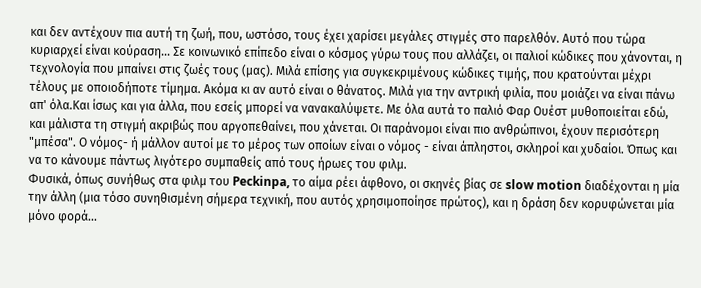και δεν αντέχουν πια αυτή τη ζωή, που, ωστόσο, τους έχει χαρίσει μεγάλες στιγμές στο παρελθόν. Αυτό που τώρα κυριαρχεί είναι κούραση... Σε κοινωνικό επίπεδο είναι ο κόσμος γύρω τους που αλλάζει, οι παλιοί κώδικες που χάνονται, η τεχνολογία που μπαίνει στις ζωές τους (μας). Μιλά επίσης για συγκεκριμένους κώδικες τιμής, που κρατούνται μέχρι τέλους με οποιοδήποτε τίμημα. Ακόμα κι αν αυτό είναι ο θάνατος. Μιλά για την αντρική φιλία, που μοιάζει να είναι πάνω απ' όλα.Και ίσως και για άλλα, που εσείς μπορεί να νανακαλύψετε. Με όλα αυτά το παλιό Φαρ Ουέστ μυθοποιείται εδώ, και μάλιστα τη στιγμή ακριβώς που αργοπεθαίνει, που χάνεται. Οι παράνομοι είναι πιο ανθρώπινοι, έχουν περισότερη "μπέσα". Ο νόμος- ή μάλλον αυτοί με το μέρος των οποίων είναι ο νόμος - είναι άπληστοι, σκληροί και χυδαίοι. Όπως και να το κάνουμε πάντως λιγότερο συμπαθείς από τους ήρωες του φιλμ.
Φυσικά, όπως συνήθως στα φιλμ του Peckinpa, το αίμα ρέει άφθονο, οι σκηνές βίας σε slow motion διαδέχονται η μία την άλλη (μια τόσο συνηθισμένη σήμερα τεχνική, που αυτός χρησιμοποίησε πρώτος), και η δράση δεν κορυφώνεται μία μόνο φορά...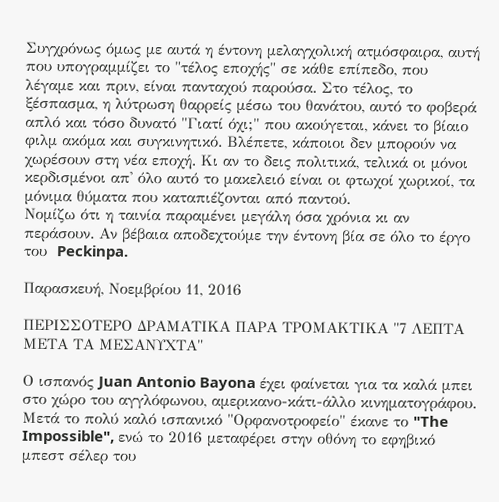Συγχρόνως όμως με αυτά η έντονη μελαγχολική ατμόσφαιρα, αυτή που υπογραμμίζει το "τέλος εποχής" σε κάθε επίπεδο, που λέγαμε και πριν, είναι πανταχού παρούσα. Στο τέλος, το ξέσπασμα, η λύτρωση θαρρείς μέσω του θανάτου, αυτό το φοβερά απλό και τόσο δυνατό "Γιατί όχι;" που ακούγεται, κάνει το βίαιο φιλμ ακόμα και συγκινητικό. Βλέπετε, κάποιοι δεν μπορούν να χωρέσουν στη νέα εποχή. Κι αν το δεις πολιτικά, τελικά οι μόνοι κερδισμένοι απ' όλο αυτό το μακελειό είναι οι φτωχοί χωρικοί, τα μόνιμα θύματα που καταπιέζονται από παντού.
Νομίζω ότι η ταινία παραμένει μεγάλη όσα χρόνια κι αν περάσουν. Αν βέβαια αποδεχτούμε την έντονη βία σε όλο το έργο του  Peckinpa.

Παρασκευή, Νοεμβρίου 11, 2016

ΠΕΡΙΣΣΟΤΕΡΟ ΔΡΑΜΑΤΙΚΑ ΠΑΡΑ ΤΡΟΜΑΚΤΙΚΑ "7 ΛΕΠΤΑ ΜΕΤΑ ΤΑ ΜΕΣΑΝΥΧΤΑ"

Ο ισπανός Juan Antonio Bayona έχει φαίνεται για τα καλά μπει στο χώρο του αγγλόφωνου, αμερικανο-κάτι-άλλο κινηματογράφου. Μετά το πολύ καλό ισπανικό "Ορφανοτροφείο" έκανε το "The Impossible", ενώ το 2016 μεταφέρει στην οθόνη το εφηβικό μπεστ σέλερ του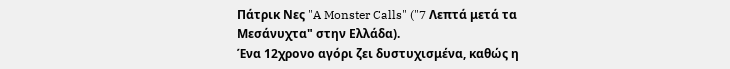Πάτρικ Νες "A Monster Calls" ("7 Λεπτά μετά τα Μεσάνυχτα" στην Ελλάδα).
Ένα 12χρονο αγόρι ζει δυστυχισμένα, καθώς η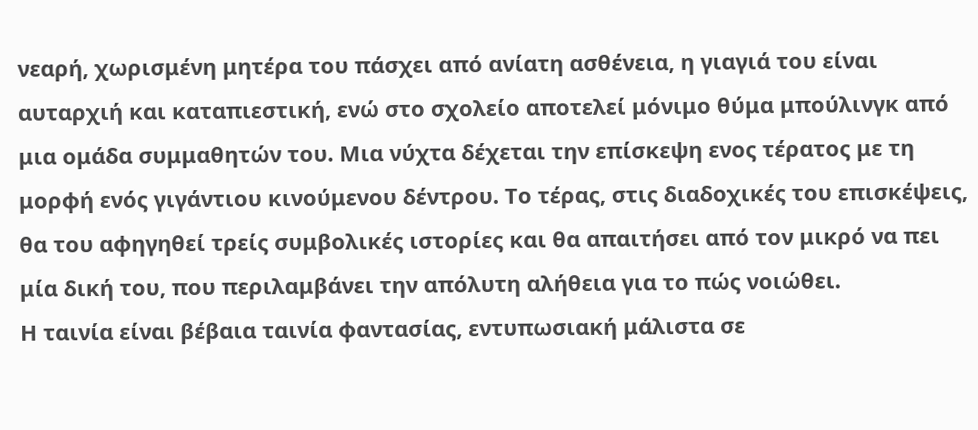νεαρή, χωρισμένη μητέρα του πάσχει από ανίατη ασθένεια, η γιαγιά του είναι αυταρχιή και καταπιεστική, ενώ στο σχολείο αποτελεί μόνιμο θύμα μπούλινγκ από μια ομάδα συμμαθητών του. Μια νύχτα δέχεται την επίσκεψη ενος τέρατος με τη μορφή ενός γιγάντιου κινούμενου δέντρου. Το τέρας, στις διαδοχικές του επισκέψεις, θα του αφηγηθεί τρείς συμβολικές ιστορίες και θα απαιτήσει από τον μικρό να πει μία δική του, που περιλαμβάνει την απόλυτη αλήθεια για το πώς νοιώθει.
Η ταινία είναι βέβαια ταινία φαντασίας, εντυπωσιακή μάλιστα σε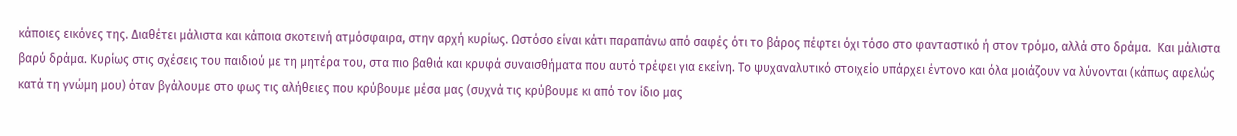κάποιες εικόνες της. Διαθέτει μάλιστα και κάποια σκοτεινή ατμόσφαιρα, στην αρχή κυρίως. Ωστόσο είναι κάτι παραπάνω από σαφές ότι το βάρος πέφτει όχι τόσο στο φανταστικό ή στον τρόμο, αλλά στο δράμα.  Και μάλιστα βαρύ δράμα. Κυρίως στις σχέσεις του παιδιού με τη μητέρα του, στα πιο βαθιά και κρυφά συναισθήματα που αυτό τρέφει για εκείνη. Το ψυχαναλυτικό στοιχείο υπάρχει έντονο και όλα μοιάζουν να λύνονται (κάπως αφελώς κατά τη γνώμη μου) όταν βγάλουμε στο φως τις αλήθειες που κρύβουμε μέσα μας (συχνά τις κρύβουμε κι από τον ίδιο μας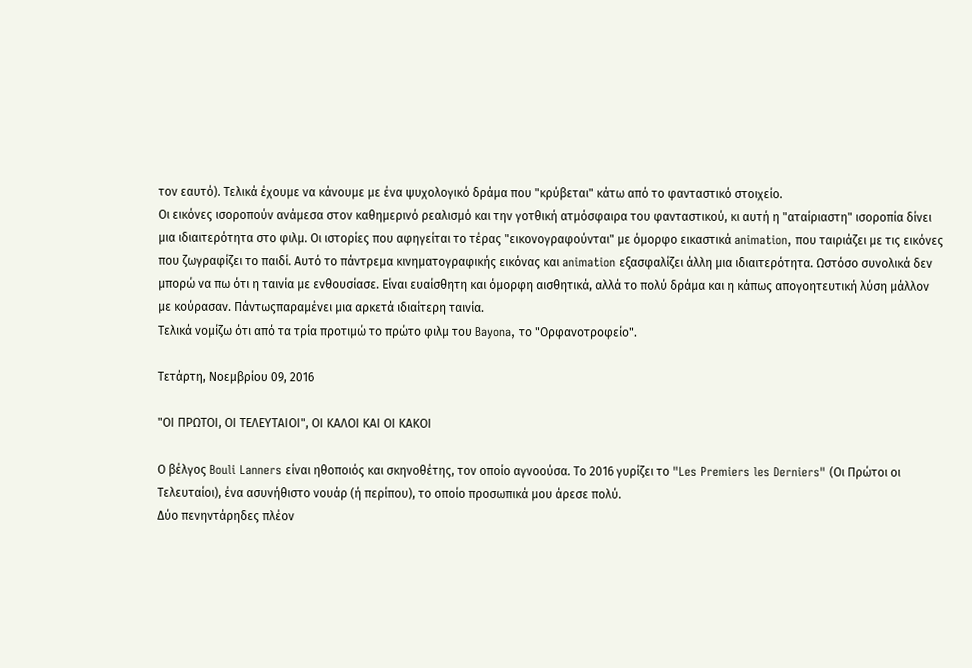τον εαυτό). Τελικά έχουμε να κάνουμε με ένα ψυχολογικό δράμα που "κρύβεται" κάτω από το φανταστικό στοιχείο.
Οι εικόνες ισοροπούν ανάμεσα στον καθημερινό ρεαλισμό και την γοτθική ατμόσφαιρα του φανταστικού, κι αυτή η "αταίριαστη" ισοροπία δίνει μια ιδιαιτερότητα στο φιλμ. Οι ιστορίες που αφηγείται το τέρας "εικονογραφούνται" με όμορφο εικαστικά animation, που ταιριάζει με τις εικόνες που ζωγραφίζει το παιδί. Αυτό το πάντρεμα κινηματογραφικής εικόνας και animation εξασφαλίζει άλλη μια ιδιαιτερότητα. Ωστόσο συνολικά δεν μπορώ να πω ότι η ταινία με ενθουσίασε. Είναι ευαίσθητη και όμορφη αισθητικά, αλλά το πολύ δράμα και η κάπως απογοητευτική λύση μάλλον με κούρασαν. Πάντωςπαραμένει μια αρκετά ιδιαίτερη ταινία.
Τελικά νομίζω ότι από τα τρία προτιμώ το πρώτο φιλμ του Bayona, το "Ορφανοτροφείο".

Τετάρτη, Νοεμβρίου 09, 2016

"ΟΙ ΠΡΩΤΟΙ, ΟΙ ΤΕΛΕΥΤΑΙΟΙ", ΟΙ ΚΑΛΟΙ ΚΑΙ ΟΙ ΚΑΚΟΙ

Ο βέλγος Bouli Lanners είναι ηθοποιός και σκηνοθέτης, τον οποίο αγνοούσα. Το 2016 γυρίζει το "Les Premiers les Derniers" (Οι Πρώτοι οι Τελευταίοι), ένα ασυνήθιστο νουάρ (ή περίπου), το οποίο προσωπικά μου άρεσε πολύ.
Δύο πενηντάρηδες πλέον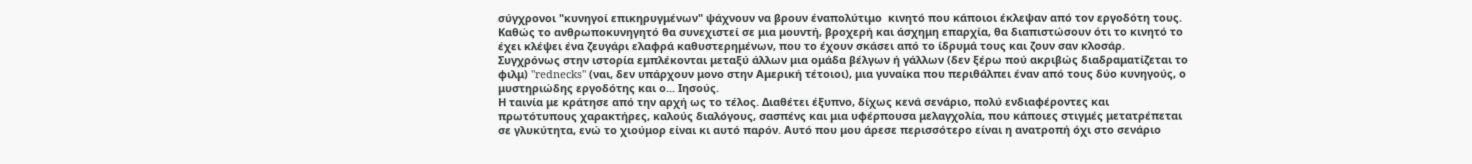σύγχρονοι "κυνηγοί επικηρυγμένων" ψάχνουν να βρουν έναπολύτιμο  κινητό που κάποιοι έκλεψαν από τον εργοδότη τους. Καθώς το ανθρωποκυνηγητό θα συνεχιστεί σε μια μουντή, βροχερή και άσχημη επαρχία, θα διαπιστώσουν ότι το κινητό το έχει κλέψει ένα ζευγάρι ελαφρά καθυστερημένων, που το έχουν σκάσει από το ίδρυμά τους και ζουν σαν κλοσάρ. Συγχρόνως στην ιστορία εμπλέκονται μεταξύ άλλων μια ομάδα βέλγων ή γάλλων (δεν ξέρω πού ακριβώς διαδραματίζεται το φιλμ) "rednecks" (ναι, δεν υπάρχουν μονο στην Αμερική τέτοιοι), μια γυναίκα που περιθάλπει έναν από τους δύο κυνηγούς, ο μυστηριώδης εργοδότης και ο... Ιησούς.
Η ταινία με κράτησε από την αρχή ως το τέλος. Διαθέτει έξυπνο, δίχως κενά σενάριο, πολύ ενδιαφέροντες και πρωτότυπους χαρακτήρες, καλούς διαλόγους, σασπένς και μια υφέρπουσα μελαγχολία, που κάποιες στιγμές μετατρέπεται σε γλυκύτητα, ενώ το χιούμορ είναι κι αυτό παρόν. Αυτό που μου άρεσε περισσότερο είναι η ανατροπή όχι στο σενάριο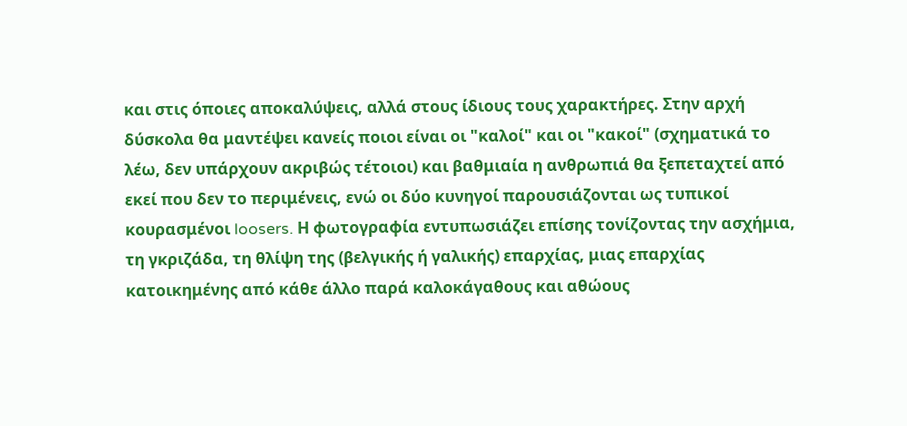και στις όποιες αποκαλύψεις, αλλά στους ίδιους τους χαρακτήρες. Στην αρχή δύσκολα θα μαντέψει κανείς ποιοι είναι οι "καλοί" και οι "κακοί" (σχηματικά το λέω, δεν υπάρχουν ακριβώς τέτοιοι) και βαθμιαία η ανθρωπιά θα ξεπεταχτεί από εκεί που δεν το περιμένεις, ενώ οι δύο κυνηγοί παρουσιάζονται ως τυπικοί κουρασμένοι loosers. Η φωτογραφία εντυπωσιάζει επίσης τονίζοντας την ασχήμια, τη γκριζάδα, τη θλίψη της (βελγικής ή γαλικής) επαρχίας, μιας επαρχίας κατοικημένης από κάθε άλλο παρά καλοκάγαθους και αθώους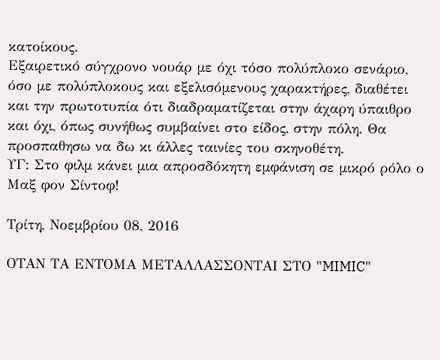κατοίκους.
Εξαιρετικό σύγχρονο νουάρ με όχι τόσο πολύπλοκο σενάριο, όσο με πολύπλοκους και εξελισόμενους χαρακτήρες, διαθέτει και την πρωτοτυπία ότι διαδραματίζεται στην άχαρη ύπαιθρο και όχι, όπως συνήθως συμβαίνει στο είδος, στην πόλη. Θα προσπαθησω να δω κι άλλες ταινίες του σκηνοθέτη.
ΥΓ: Στο φιλμ κάνει μια απροσδόκητη εμφάνιση σε μικρό ρόλο ο Μαξ φον Σίντοφ!

Τρίτη, Νοεμβρίου 08, 2016

ΟΤΑΝ ΤΑ ΕΝΤΟΜΑ ΜΕΤΑΛΛΑΣΣΟΝΤΑΙ ΣΤΟ "MIMIC"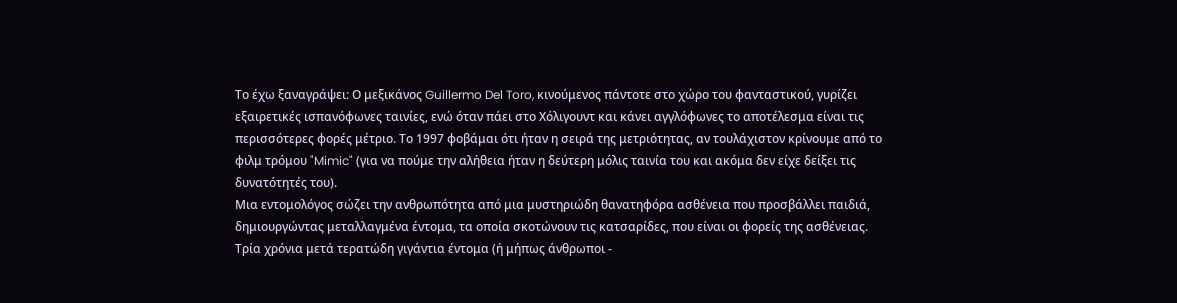Το έχω ξαναγράψει: Ο μεξικάνος Guillermo Del Toro, κινούμενος πάντοτε στο χώρο του φανταστικού, γυρίζει εξαιρετικές ισπανόφωνες ταινίες, ενώ όταν πάει στο Χόλιγουντ και κάνει αγγλόφωνες το αποτέλεσμα είναι τις περισσότερες φορές μέτριο. Το 1997 φοβάμαι ότι ήταν η σειρά της μετριότητας, αν τουλάχιστον κρίνουμε από το φιλμ τρόμου "Mimic" (για να πούμε την αλήθεια ήταν η δεύτερη μόλις ταινία του και ακόμα δεν είχε δείξει τις δυνατότητές του).
Μια εντομολόγος σώζει την ανθρωπότητα από μια μυστηριώδη θανατηφόρα ασθένεια που προσβάλλει παιδιά, δημιουργώντας μεταλλαγμένα έντομα, τα οποία σκοτώνουν τις κατσαρίδες, που είναι οι φορείς της ασθένειας. Τρία χρόνια μετά τερατώδη γιγάντια έντομα (ή μήπως άνθρωποι -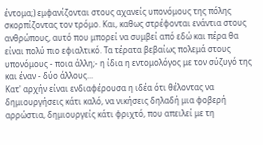έντομα;) εμφανίζονται στους αχανείς υπονόμους της πόλης σκορπίζοντας τον τρόμο. Και, καθως στρέφονται ενάντια στους ανθρώπους, αυτό που μπορεί να συμβεί από εδώ και πέρα θα είναι πολύ πιο εφιαλτικό. Τα τέρατα βεβαίως πολεμά στους υπονόμους - ποια άλλη;- η ίδια η εντομολόγος με τον σύζυγό της και έναν - δύο άλλους...
Κατ' αρχήν είναι ενδιαφέρουσα η ιδέα ότι θέλοντας να δημιουργήσεις κάτι καλό, να νικήσεις δηλαδή μια φοβερή αρρώστια, δημιουργείς κάτι φριχτό, που απειλεί με τη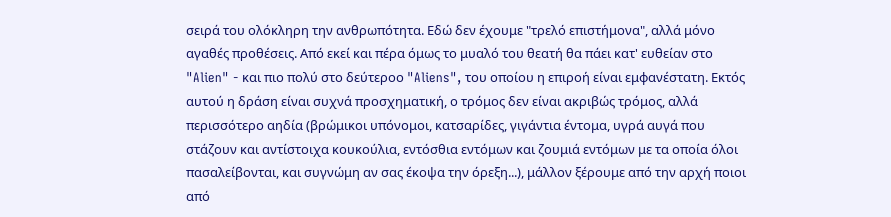σειρά του ολόκληρη την ανθρωπότητα. Εδώ δεν έχουμε "τρελό επιστήμονα", αλλά μόνο αγαθές προθέσεις. Από εκεί και πέρα όμως το μυαλό του θεατή θα πάει κατ' ευθείαν στο "Alien" - και πιο πολύ στο δεύτεροο "Aliens", του οποίου η επιροή είναι εμφανέστατη. Εκτός αυτού η δράση είναι συχνά προσχηματική, ο τρόμος δεν είναι ακριβώς τρόμος, αλλά περισσότερο αηδία (βρώμικοι υπόνομοι, κατσαρίδες, γιγάντια έντομα, υγρά αυγά που στάζουν και αντίστοιχα κουκούλια, εντόσθια εντόμων και ζουμιά εντόμων με τα οποία όλοι πασαλείβονται, και συγνώμη αν σας έκοψα την όρεξη...), μάλλον ξέρουμε από την αρχή ποιοι από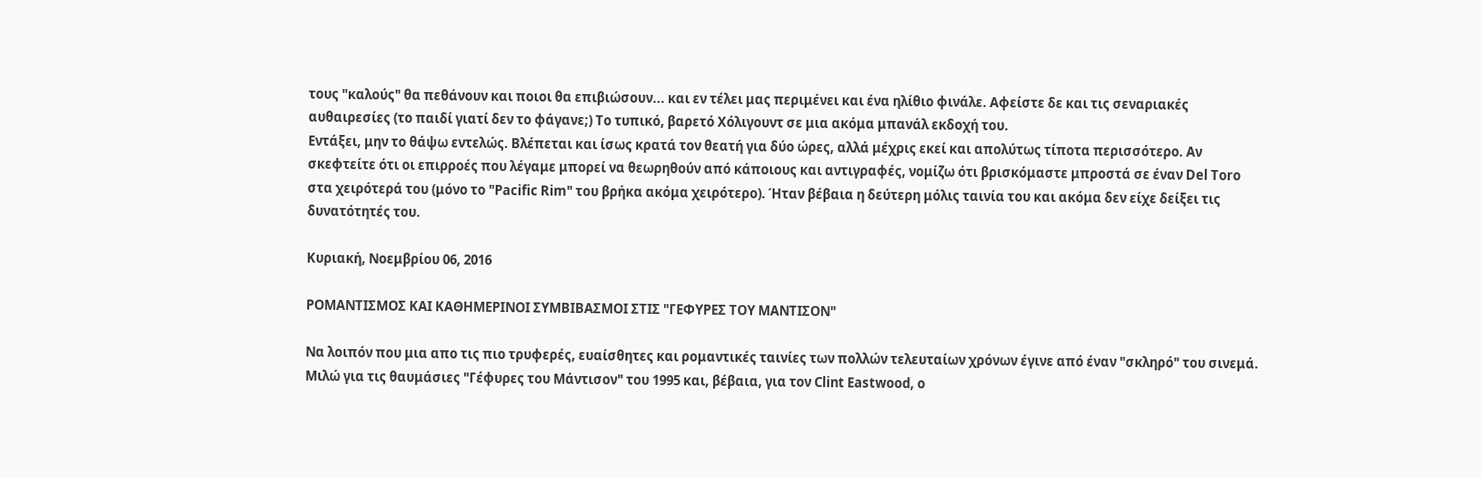τους "καλούς" θα πεθάνουν και ποιοι θα επιβιώσουν... και εν τέλει μας περιμένει και ένα ηλίθιο φινάλε. Αφείστε δε και τις σεναριακές αυθαιρεσίες (το παιδί γιατί δεν το φάγανε;) Το τυπικό, βαρετό Χόλιγουντ σε μια ακόμα μπανάλ εκδοχή του.
Εντάξει, μην το θάψω εντελώς. Βλέπεται και ίσως κρατά τον θεατή για δύο ώρες, αλλά μέχρις εκεί και απολύτως τίποτα περισσότερο. Αν σκεφτείτε ότι οι επιρροές που λέγαμε μπορεί να θεωρηθούν από κάποιους και αντιγραφές, νομίζω ότι βρισκόμαστε μπροστά σε έναν Del Toro στα χειρότερά του (μόνο το "Pacific Rim" του βρήκα ακόμα χειρότερο). Ήταν βέβαια η δεύτερη μόλις ταινία του και ακόμα δεν είχε δείξει τις δυνατότητές του.

Κυριακή, Νοεμβρίου 06, 2016

ΡΟΜΑΝΤΙΣΜΟΣ ΚΑΙ ΚΑΘΗΜΕΡΙΝΟΙ ΣΥΜΒΙΒΑΣΜΟΙ ΣΤΙΣ "ΓΕΦΥΡΕΣ ΤΟΥ ΜΑΝΤΙΣΟΝ"

Να λοιπόν που μια απο τις πιο τρυφερές, ευαίσθητες και ρομαντικές ταινίες των πολλών τελευταίων χρόνων έγινε από έναν "σκληρό" του σινεμά. Μιλώ για τις θαυμάσιες "Γέφυρες του Μάντισον" του 1995 και, βέβαια, για τον Clint Eastwood, ο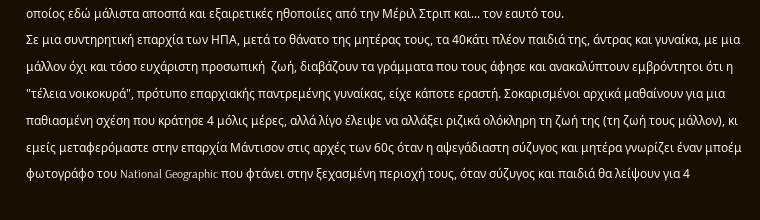οποίος εδώ μάλιστα αποσπά και εξαιρετικές ηθοποιίες από την Μέριλ Στριπ και... τον εαυτό του.
Σε μια συντηρητική επαρχία των ΗΠΑ, μετά το θάνατο της μητέρας τους, τα 40κάτι πλέον παιδιά της, άντρας και γυναίκα, με μια μάλλον όχι και τόσο ευχάριστη προσωπική  ζωή, διαβάζουν τα γράμματα που τους άφησε και ανακαλύπτουν εμβρόντητοι ότι η "τέλεια νοικοκυρά", πρότυπο επαρχιακής παντρεμένης γυναίκας, είχε κάποτε εραστή. Σοκαρισμένοι αρχικά μαθαίνουν για μια παθιασμένη σχέση που κράτησε 4 μόλις μέρες, αλλά λίγο έλειψε να αλλάξει ριζικά ολόκληρη τη ζωή της (τη ζωή τους μάλλον), κι εμείς μεταφερόμαστε στην επαρχία Μάντισον στις αρχές των 60ς όταν η αψεγάδιαστη σύζυγος και μητέρα γνωρίζει έναν μποέμ φωτογράφο του National Geographic που φτάνει στην ξεχασμένη περιοχή τους, όταν σύζυγος και παιδιά θα λείψουν για 4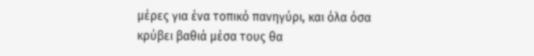μέρες για ένα τοπικό πανηγύρι, και όλα όσα κρύβει βαθιά μέσα τους θα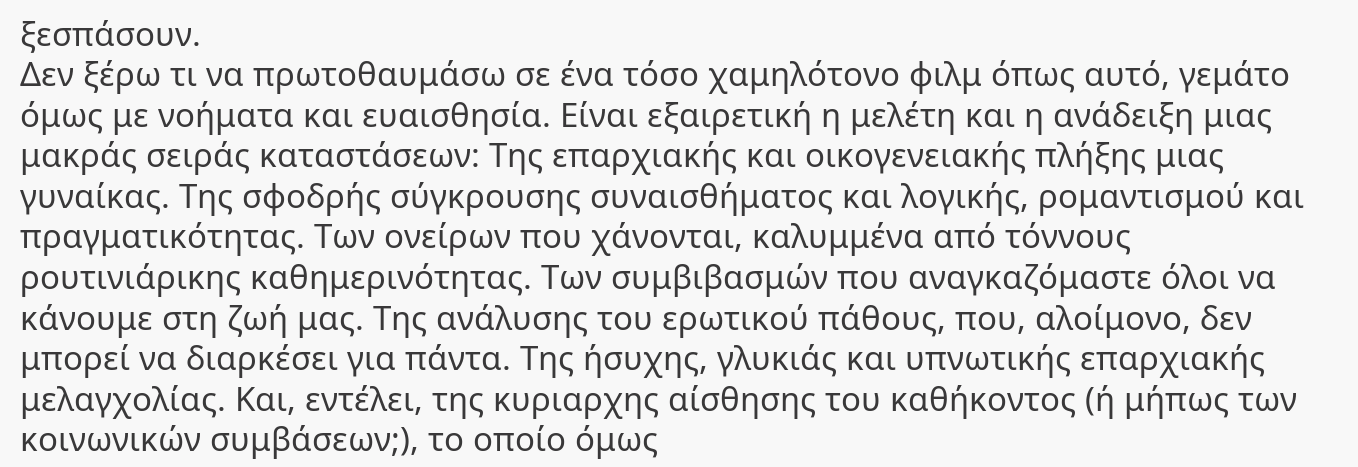ξεσπάσουν.
Δεν ξέρω τι να πρωτοθαυμάσω σε ένα τόσο χαμηλότονο φιλμ όπως αυτό, γεμάτο όμως με νοήματα και ευαισθησία. Είναι εξαιρετική η μελέτη και η ανάδειξη μιας μακράς σειράς καταστάσεων: Της επαρχιακής και οικογενειακής πλήξης μιας γυναίκας. Της σφοδρής σύγκρουσης συναισθήματος και λογικής, ρομαντισμού και πραγματικότητας. Των ονείρων που χάνονται, καλυμμένα από τόννους ρουτινιάρικης καθημερινότητας. Των συμβιβασμών που αναγκαζόμαστε όλοι να κάνουμε στη ζωή μας. Της ανάλυσης του ερωτικού πάθους, που, αλοίμονο, δεν μπορεί να διαρκέσει για πάντα. Της ήσυχης, γλυκιάς και υπνωτικής επαρχιακής μελαγχολίας. Και, εντέλει, της κυριαρχης αίσθησης του καθήκοντος (ή μήπως των κοινωνικών συμβάσεων;), το οποίο όμως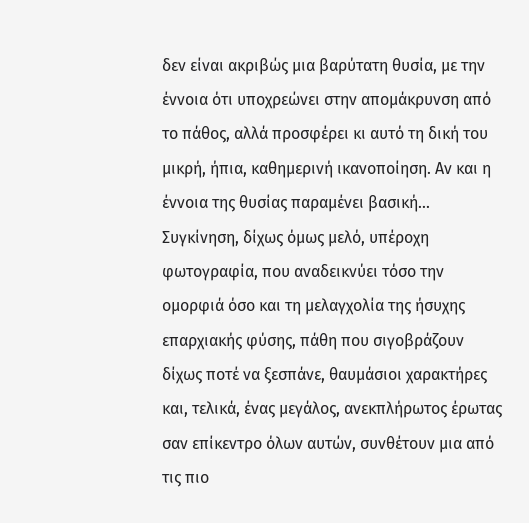δεν είναι ακριβώς μια βαρύτατη θυσία, με την έννοια ότι υποχρεώνει στην απομάκρυνση από το πάθος, αλλά προσφέρει κι αυτό τη δική του μικρή, ήπια, καθημερινή ικανοποίηση. Αν και η έννοια της θυσίας παραμένει βασική...
Συγκίνηση, δίχως όμως μελό, υπέροχη φωτογραφία, που αναδεικνύει τόσο την ομορφιά όσο και τη μελαγχολία της ήσυχης επαρχιακής φύσης, πάθη που σιγοβράζουν δίχως ποτέ να ξεσπάνε, θαυμάσιοι χαρακτήρες και, τελικά, ένας μεγάλος, ανεκπλήρωτος έρωτας σαν επίκεντρο όλων αυτών, συνθέτουν μια από τις πιο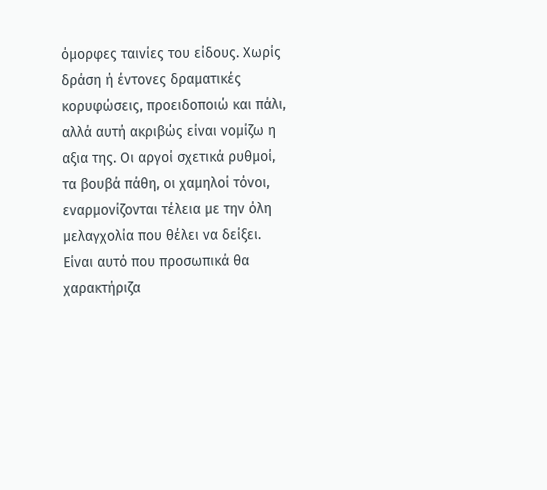όμορφες ταινίες του είδους. Χωρίς δράση ή έντονες δραματικές κορυφώσεις, προειδοποιώ και πάλι, αλλά αυτή ακριβώς είναι νομίζω η αξια της. Οι αργοί σχετικά ρυθμοί, τα βουβά πάθη, οι χαμηλοί τόνοι, εναρμονίζονται τέλεια με την όλη μελαγχολία που θέλει να δείξει. Είναι αυτό που προσωπικά θα χαρακτήριζα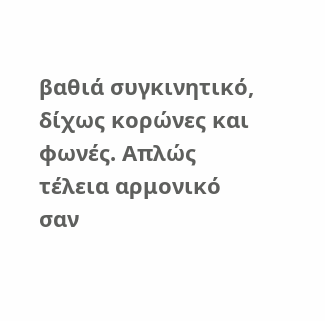βαθιά συγκινητικό, δίχως κορώνες και φωνές. Απλώς τέλεια αρμονικό σαν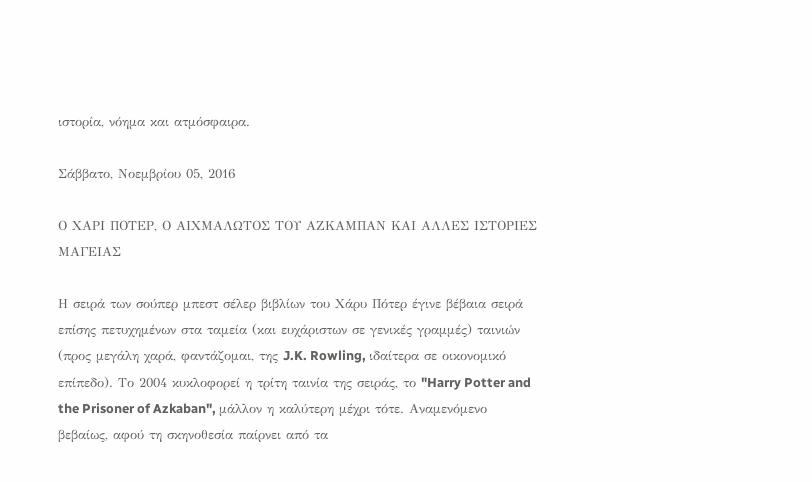ιστορία, νόημα και ατμόσφαιρα.

Σάββατο, Νοεμβρίου 05, 2016

Ο ΧΑΡΙ ΠΟΤΕΡ, Ο ΑΙΧΜΑΛΩΤΟΣ ΤΟΥ ΑΖΚΑΜΠΑΝ ΚΑΙ ΑΛΛΕΣ ΙΣΤΟΡΙΕΣ ΜΑΓΕΙΑΣ

Η σειρά των σούπερ μπεστ σέλερ βιβλίων του Χάρυ Πότερ έγινε βέβαια σειρά επίσης πετυχημένων στα ταμεία (και ευχάριστων σε γενικές γραμμές) ταινιών (προς μεγάλη χαρά, φαντάζομαι, της J.K. Rowling, ιδαίτερα σε οικονομικό επίπεδο). Το 2004 κυκλοφορεί η τρίτη ταινία της σειράς, το "Harry Potter and the Prisoner of Azkaban", μάλλον η καλύτερη μέχρι τότε. Αναμενόμενο βεβαίως, αφού τη σκηνοθεσία παίρνει από τα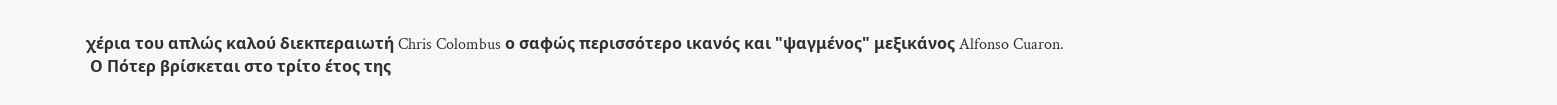χέρια του απλώς καλού διεκπεραιωτή Chris Colombus ο σαφώς περισσότερο ικανός και "ψαγμένος" μεξικάνος Alfonso Cuaron.
 Ο Πότερ βρίσκεται στο τρίτο έτος της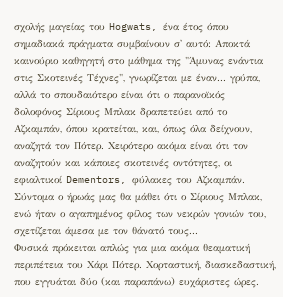σχολής μαγείας του Hogwats, ένα έτος όπου σημαδιακά πράγματα συμβαίνουν σ' αυτό: Αποκτά καινούριο καθηγητή στο μάθημα της "Άμυνας ενάντια στις Σκοτεινές Τέχνες", γνωρίζεται με έναν... γρύπα, αλλά το σπουδαιότερο είναι ότι ο παρανοϊκός δολοφόνος Σίριους Μπλακ δραπετεύει από το Αζκαμπάν, όπου κρατείται, και, όπως όλα δείχνουν, αναζητά τον Πότερ. Χειρότερο ακόμα είναι ότι τον αναζητούν και κάποιες σκοτεινές οντότητες, οι εφιαλτικοί Dementors, φύλακες του Αζκαμπάν. Σύντομα ο ήρωάς μας θα μάθει ότι ο Σίριους Μπλακ, ενώ ήταν ο αγαπημένος φίλος των νεκρών γονιών του, σχετίζεται άμεσα με τον θάνατό τους...
Φυσικά πρόκειται απλώς για μια ακόμα θεαματική περιπέτεια του Χάρι Πότερ. Χορταστική, διασκεδαστική, που εγγυάται δύο (και παραπάνω) ευχάριστες ώρες.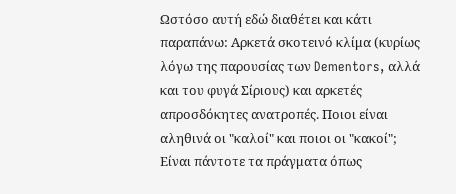Ωστόσο αυτή εδώ διαθέτει και κάτι παραπάνω: Αρκετά σκοτεινό κλίμα (κυρίως λόγω της παρουσίας των Dementors, αλλά και του φυγά Σίριους) και αρκετές απροσδόκητες ανατροπές. Ποιοι είναι αληθινά οι "καλοί" και ποιοι οι "κακοί"; Είναι πάντοτε τα πράγματα όπως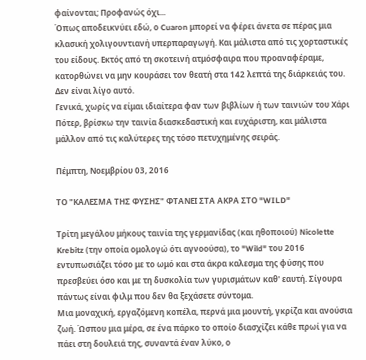φαίνονται; Προφανώς όχι...
Όπως αποδεικνύει εδώ, ο Cuaron μπορεί να φέρει άνετα σε πέρας μια κλασική χολιγουντιανή υπερπαραγωγή. Και μάλιστα από τις χορταστικές του είδους. Εκτός από τη σκοτεινή ατμόσφαιρα που προαναφέραμε, κατορθώνει να μην κουράσει τον θεατή στα 142 λεπτά της διάρκειάς του. Δεν είναι λίγο αυτό.
Γενικά, χωρίς να είμαι ιδιαίτερα φαν των βιβλίων ή των ταινιών του Χάρι Πότερ, βρίσκω την ταινία διασκεδαστική και ευχάριστη, και μάλιστα μάλλον από τις καλύτερες της τόσο πετυχημένης σειράς.

Πέμπτη, Νοεμβρίου 03, 2016

ΤΟ "ΚΑΛΕΣΜΑ ΤΗΣ ΦΥΣΗΣ" ΦΤΑΝΕΙ ΣΤΑ ΑΚΡΑ ΣΤΟ "WILD"

Τρίτη μεγάλου μήκους ταινία της γερμανίδας (και ηθοποιού) Nicolette Krebitz (την οποία ομολογώ ότι αγνοούσα), το "Wild" του 2016 εντυπωσιάζει τόσο με το ωμό και στα άκρα καλεσμα της φύσης που πρεσβεύει όσο και με τη δυσκολία των γυρισμάτων καθ' εαυτή. Σίγουρα πάντως είναι φιλμ που δεν θα ξεχάσετε σύντομα.
Μια μοναχική, εργαζόμενη κοπέλα, περνά μια μουντή, γκρίζα και ανούσια ζωή. Ώσπου μια μέρα, σε ένα πάρκο το οποίο διασχίζει κάθε πρωί για να πάει στη δουλειά της, συναντά έναν λύκο, ο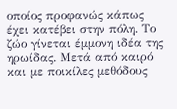οποίος προφανώς κάπως έχει κατέβει στην πόλη. Το ζώο γίνεται έμμονη ιδέα της ηρωίδας. Μετά από καιρό και με ποικίλες μεθόδους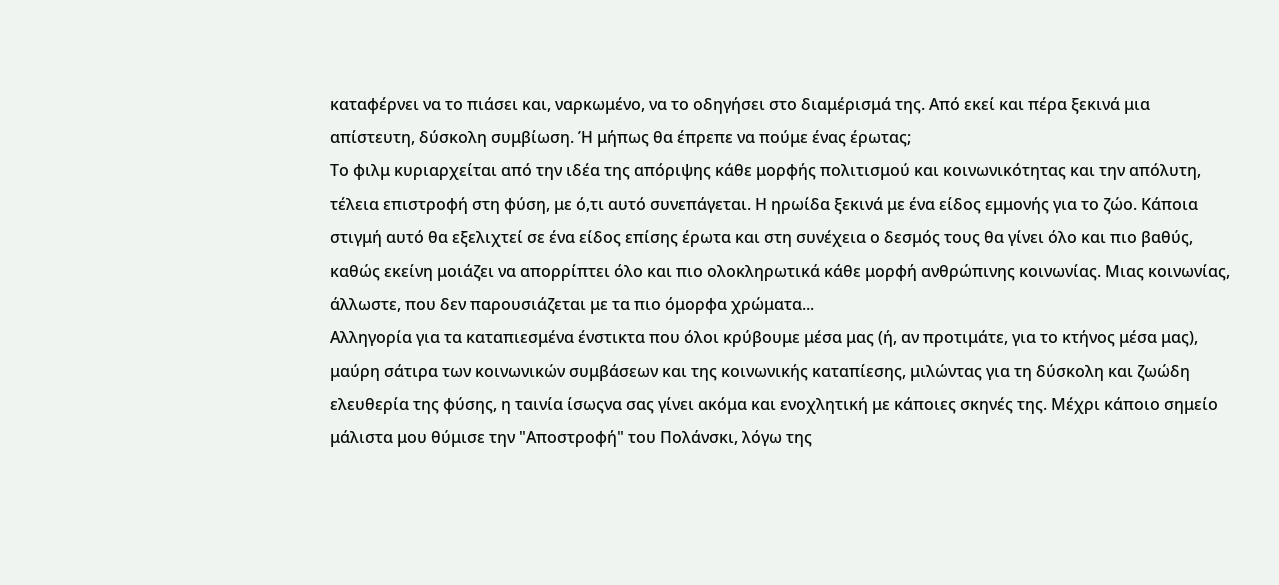καταφέρνει να το πιάσει και, ναρκωμένο, να το οδηγήσει στο διαμέρισμά της. Από εκεί και πέρα ξεκινά μια απίστευτη, δύσκολη συμβίωση. Ή μήπως θα έπρεπε να πούμε ένας έρωτας;
Το φιλμ κυριαρχείται από την ιδέα της απόριψης κάθε μορφής πολιτισμού και κοινωνικότητας και την απόλυτη, τέλεια επιστροφή στη φύση, με ό,τι αυτό συνεπάγεται. Η ηρωίδα ξεκινά με ένα είδος εμμονής για το ζώο. Κάποια στιγμή αυτό θα εξελιχτεί σε ένα είδος επίσης έρωτα και στη συνέχεια ο δεσμός τους θα γίνει όλο και πιο βαθύς, καθώς εκείνη μοιάζει να απορρίπτει όλο και πιο ολοκληρωτικά κάθε μορφή ανθρώπινης κοινωνίας. Μιας κοινωνίας, άλλωστε, που δεν παρουσιάζεται με τα πιο όμορφα χρώματα...
Αλληγορία για τα καταπιεσμένα ένστικτα που όλοι κρύβουμε μέσα μας (ή, αν προτιμάτε, για το κτήνος μέσα μας), μαύρη σάτιρα των κοινωνικών συμβάσεων και της κοινωνικής καταπίεσης, μιλώντας για τη δύσκολη και ζωώδη ελευθερία της φύσης, η ταινία ίσωςνα σας γίνει ακόμα και ενοχλητική με κάποιες σκηνές της. Μέχρι κάποιο σημείο μάλιστα μου θύμισε την "Αποστροφή" του Πολάνσκι, λόγω της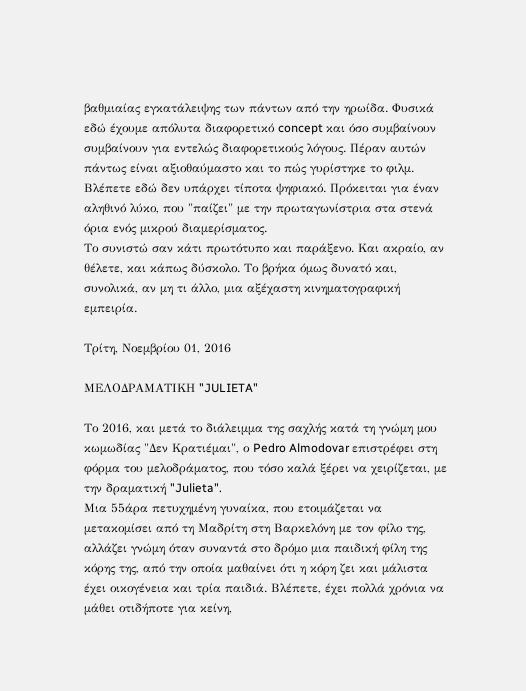βαθμιαίας εγκατάλειψης των πάντων από την ηρωίδα. Φυσικά εδώ έχουμε απόλυτα διαφορετικό concept και όσο συμβαίνουν συμβαίνουν για εντελώς διαφορετικούς λόγους. Πέραν αυτών πάντως είναι αξιοθαύμαστο και το πώς γυρίστηκε το φιλμ. Βλέπετε εδώ δεν υπάρχει τίποτα ψηφιακό. Πρόκειται για έναν αληθινό λύκο, που "παίζει" με την πρωταγωνίστρια στα στενά όρια ενός μικρού διαμερίσματος.
Το συνιστώ σαν κάτι πρωτότυπο και παράξενο. Και ακραίο, αν θέλετε, και κάπως δύσκολο. Το βρήκα όμως δυνατό και, συνολικά, αν μη τι άλλο, μια αξέχαστη κινηματογραφική εμπειρία.

Τρίτη, Νοεμβρίου 01, 2016

ΜΕΛΟΔΡΑΜΑΤΙΚΗ "JULIETA"

Το 2016, και μετά το διάλειμμα της σαχλής κατά τη γνώμη μου κωμωδίας "Δεν Κρατιέμαι", ο Pedro Almodovar επιστρέφει στη φόρμα του μελοδράματος, που τόσο καλά ξέρει να χειρίζεται, με την δραματική "Julieta".
Μια 55άρα πετυχημένη γυναίκα, που ετοιμάζεται να μετακομίσει από τη Μαδρίτη στη Βαρκελόνη με τον φίλο της, αλλάζει γνώμη όταν συναντά στο δρόμο μια παιδική φίλη της κόρης της, από την οποία μαθαίνει ότι η κόρη ζει και μάλιστα έχει οικογένεια και τρία παιδιά. Βλέπετε, έχει πολλά χρόνια να μάθει οτιδήποτε για κείνη,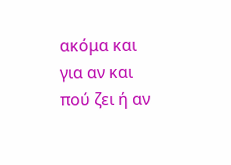ακόμα και για αν και πού ζει ή αν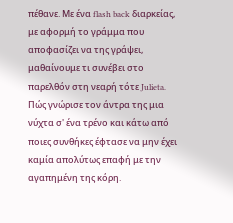πέθανε. Με ένα flash back διαρκείας, με αφορμή το γράμμα που αποφασίζει να της γράψει, μαθαίνουμε τι συνέβει στο παρελθόν στη νεαρή τότε Julieta. Πώς γνώρισε τον άντρα της μια νύχτα σ' ένα τρένο και κάτω από ποιες συνθήκες έφτασε να μην έχει καμία απολύτως επαφή με την αγαπημένη της κόρη.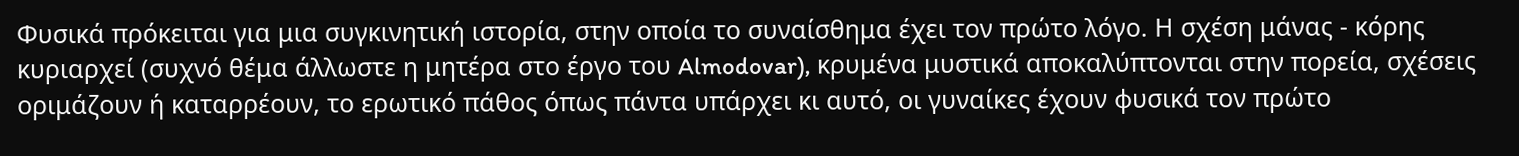Φυσικά πρόκειται για μια συγκινητική ιστορία, στην οποία το συναίσθημα έχει τον πρώτο λόγο. Η σχέση μάνας - κόρης κυριαρχεί (συχνό θέμα άλλωστε η μητέρα στο έργο του Almodovar), κρυμένα μυστικά αποκαλύπτονται στην πορεία, σχέσεις οριμάζουν ή καταρρέουν, το ερωτικό πάθος όπως πάντα υπάρχει κι αυτό, οι γυναίκες έχουν φυσικά τον πρώτο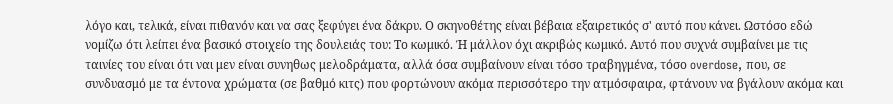λόγο και, τελικά, είναι πιθανόν και να σας ξεφύγει ένα δάκρυ. Ο σκηνοθέτης είναι βέβαια εξαιρετικός σ' αυτό που κάνει. Ωστόσο εδώ νομίζω ότι λείπει ένα βασικό στοιχείο της δουλειάς του: Το κωμικό. Ή μάλλον όχι ακριβώς κωμικό. Αυτό που συχνά συμβαίνει με τις ταινίες του είναι ότι ναι μεν είναι συνηθως μελοδράματα, αλλά όσα συμβαίνουν είναι τόσο τραβηγμένα, τόσο overdose, που, σε συνδυασμό με τα έντονα χρώματα (σε βαθμό κιτς) που φορτώνουν ακόμα περισσότερο την ατμόσφαιρα, φτάνουν να βγάλουν ακόμα και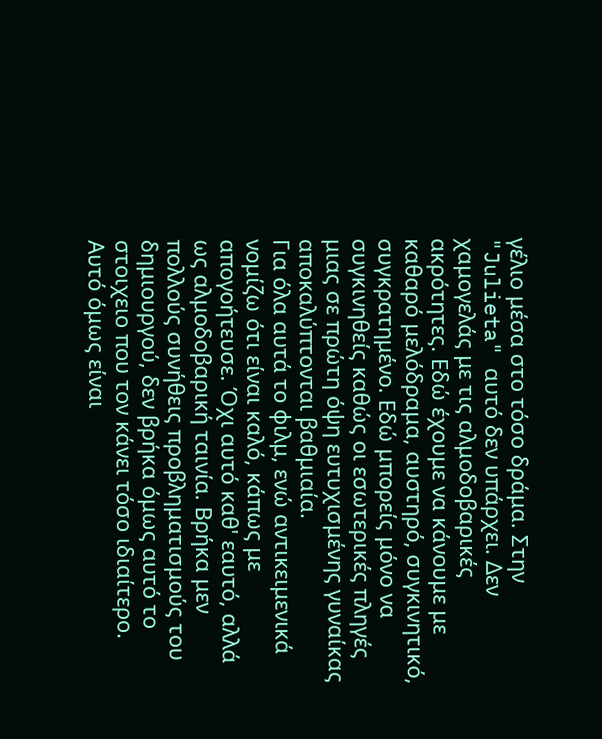γέλιο μέσα στο τόσο δράμα. Στην "Julieta" αυτό δεν υπάρχει. Δεν χαμογελάς με τις αλμοδοβαρικές ακρότητες. Εδώ έχουμε να κάνουμε με καθαρό μελόδραμα, αυστηρό, συγκινητικό, συγκρατημένο. Εδώ μπορείς μόνο να συγκινηθείς καθώς οι εσωτερικές πληγές μιας σε πρώτη όψη ευτυχισμένης γυναίκας αποκαλύπτονται βαθμιαία.
Για όλα αυτά το φιλμ, ενώ αντικειμενικά νομίζω ότι είναι καλό, κάπως με απογοήτευσε. Όχι αυτό καθ' εαυτό, αλλά ως αλμοδοβαρική ταινία. Βρήκα μεν πολλούς συνήθεις προβληματισμούς του δημιουργού, δεν βρήκα όμως αυτό το στοιχειο που τον κάνει τόσο ιδιαίτερο. Αυτό όμως είναι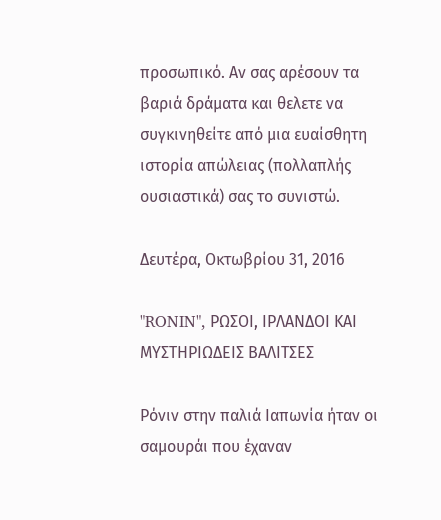προσωπικό. Αν σας αρέσουν τα βαριά δράματα και θελετε να συγκινηθείτε από μια ευαίσθητη ιστορία απώλειας (πολλαπλής ουσιαστικά) σας το συνιστώ.

Δευτέρα, Οκτωβρίου 31, 2016

"RONIN", ΡΩΣΟΙ, ΙΡΛΑΝΔΟΙ ΚΑΙ ΜΥΣΤΗΡΙΩΔΕΙΣ ΒΑΛΙΤΣΕΣ

Ρόνιν στην παλιά Ιαπωνία ήταν οι σαμουράι που έχαναν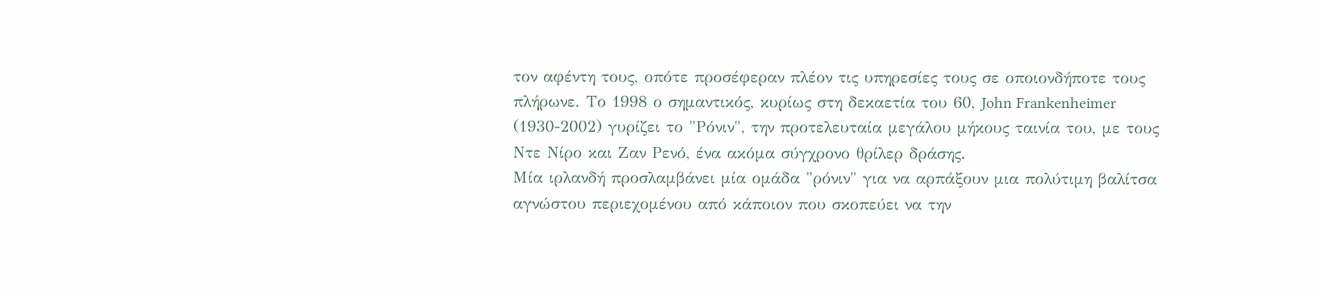τον αφέντη τους, οπότε προσέφεραν πλέον τις υπηρεσίες τους σε οποιονδήποτε τους πλήρωνε. Το 1998 ο σημαντικός, κυρίως στη δεκαετία του 60, John Frankenheimer (1930-2002) γυρίζει το "Ρόνιν", την προτελευταία μεγάλου μήκους ταινία του, με τους Ντε Νίρο και Ζαν Ρενό, ένα ακόμα σύγχρονο θρίλερ δράσης.
Μία ιρλανδή προσλαμβάνει μία ομάδα "ρόνιν" για να αρπάξουν μια πολύτιμη βαλίτσα αγνώστου περιεχομένου από κάποιον που σκοπεύει να την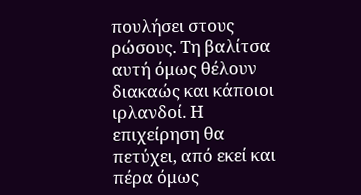πουλήσει στους ρώσους. Τη βαλίτσα αυτή όμως θέλουν διακαώς και κάποιοι ιρλανδοί. Η επιχείρηση θα πετύχει, από εκεί και πέρα όμως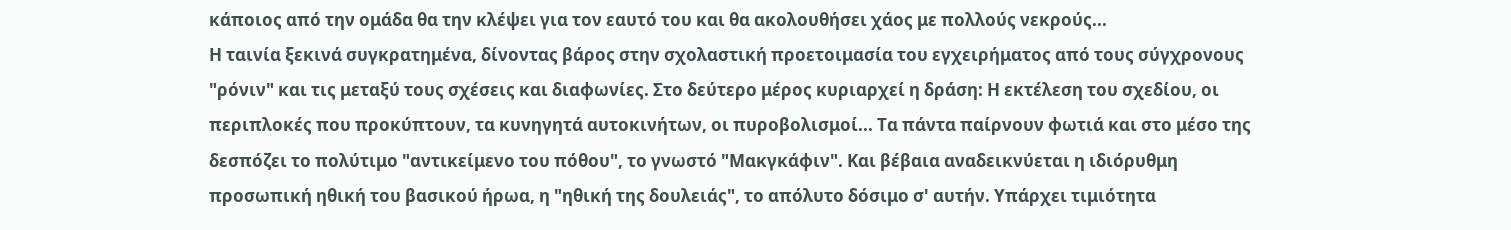κάποιος από την ομάδα θα την κλέψει για τον εαυτό του και θα ακολουθήσει χάος με πολλούς νεκρούς...
Η ταινία ξεκινά συγκρατημένα, δίνοντας βάρος στην σχολαστική προετοιμασία του εγχειρήματος από τους σύγχρονους "ρόνιν" και τις μεταξύ τους σχέσεις και διαφωνίες. Στο δεύτερο μέρος κυριαρχεί η δράση: Η εκτέλεση του σχεδίου, οι περιπλοκές που προκύπτουν, τα κυνηγητά αυτοκινήτων, οι πυροβολισμοί... Τα πάντα παίρνουν φωτιά και στο μέσο της δεσπόζει το πολύτιμο "αντικείμενο του πόθου", το γνωστό "Μακγκάφιν". Και βέβαια αναδεικνύεται η ιδιόρυθμη προσωπική ηθική του βασικού ήρωα, η "ηθική της δουλειάς", το απόλυτο δόσιμο σ' αυτήν. Υπάρχει τιμιότητα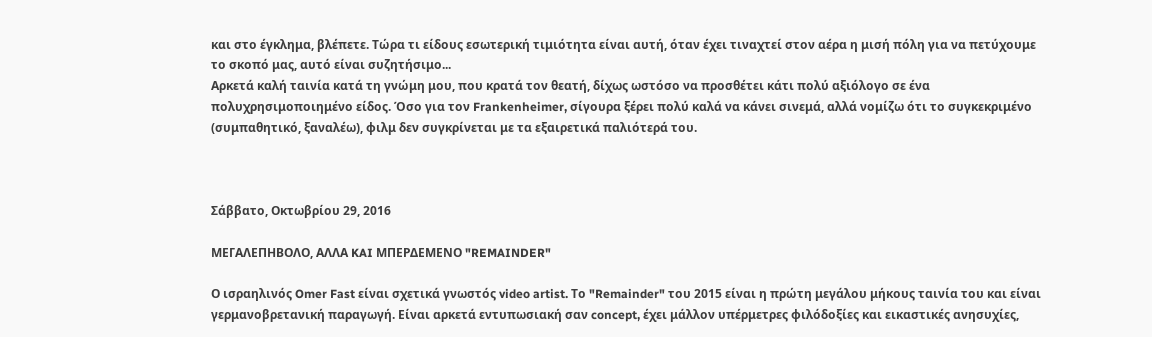και στο έγκλημα, βλέπετε. Τώρα τι είδους εσωτερική τιμιότητα είναι αυτή, όταν έχει τιναχτεί στον αέρα η μισή πόλη για να πετύχουμε το σκοπό μας, αυτό είναι συζητήσιμο...
Αρκετά καλή ταινία κατά τη γνώμη μου, που κρατά τον θεατή, δίχως ωστόσο να προσθέτει κάτι πολύ αξιόλογο σε ένα πολυχρησιμοποιημένο είδος. Όσο για τον Frankenheimer, σίγουρα ξέρει πολύ καλά να κάνει σινεμά, αλλά νομίζω ότι το συγκεκριμένο (συμπαθητικό, ξαναλέω), φιλμ δεν συγκρίνεται με τα εξαιρετικά παλιότερά του.



Σάββατο, Οκτωβρίου 29, 2016

ΜΕΓΑΛΕΠΗΒΟΛΟ, ΑΛΛΑ KAI ΜΠΕΡΔΕΜΕΝΟ "REMAINDER"

Ο ισραηλινός Omer Fast είναι σχετικά γνωστός video artist. Το "Remainder" του 2015 είναι η πρώτη μεγάλου μήκους ταινία του και είναι γερμανοβρετανική παραγωγή. Είναι αρκετά εντυπωσιακή σαν concept, έχει μάλλον υπέρμετρες φιλόδοξίες και εικαστικές ανησυχίες,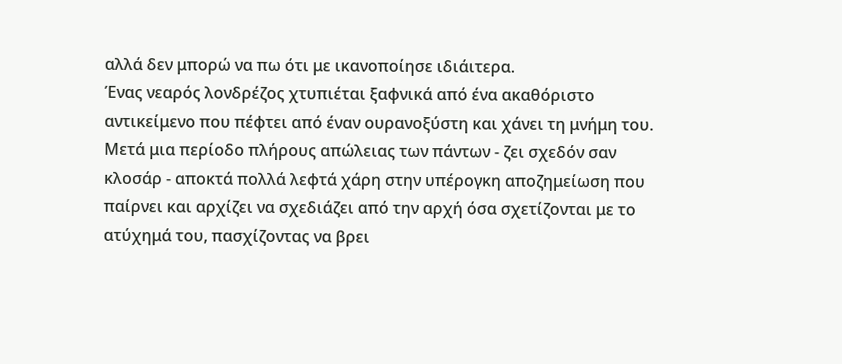αλλά δεν μπορώ να πω ότι με ικανοποίησε ιδιάιτερα.
Ένας νεαρός λονδρέζος χτυπιέται ξαφνικά από ένα ακαθόριστο αντικείμενο που πέφτει από έναν ουρανοξύστη και χάνει τη μνήμη του. Μετά μια περίοδο πλήρους απώλειας των πάντων - ζει σχεδόν σαν κλοσάρ - αποκτά πολλά λεφτά χάρη στην υπέρογκη αποζημείωση που παίρνει και αρχίζει να σχεδιάζει από την αρχή όσα σχετίζονται με το ατύχημά του, πασχίζοντας να βρει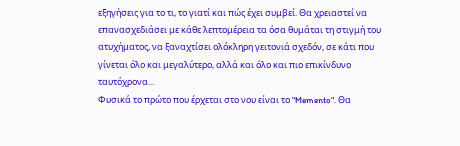εξηγήσεις για το τι, το γιατί και πώς έχει συμβεί. Θα χρειαστεί να επανασχεδιάσει με κάθε λεπτομέρεια τα όσα θυμάται τη στιγμή του ατυχήματος, να ξαναχτίσει ολόκληρη γειτονιά σχεδόν, σε κάτι που γίνεται όλο και μεγαλύτερο, αλλά και όλο και πιο επικίνδυνο ταυτόχρονα...
Φυσικά το πρώτο που έρχεται στο νου είναι το "Memento". Θα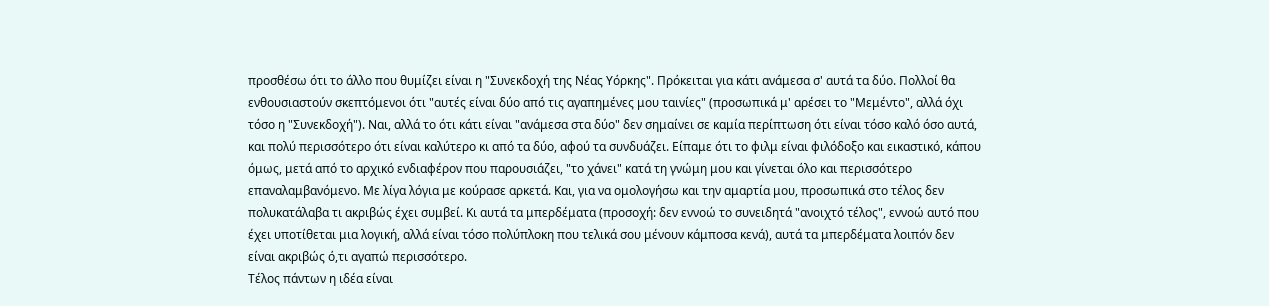προσθέσω ότι το άλλο που θυμίζει είναι η "Συνεκδοχή της Νέας Υόρκης". Πρόκειται για κάτι ανάμεσα σ' αυτά τα δύο. Πολλοί θα ενθουσιαστούν σκεπτόμενοι ότι "αυτές είναι δύο από τις αγαπημένες μου ταινίες" (προσωπικά μ' αρέσει το "Μεμέντο", αλλά όχι τόσο η "Συνεκδοχή"). Ναι, αλλά το ότι κάτι είναι "ανάμεσα στα δύο" δεν σημαίνει σε καμία περίπτωση ότι είναι τόσο καλό όσο αυτά, και πολύ περισσότερο ότι είναι καλύτερο κι από τα δύο, αφού τα συνδυάζει. Είπαμε ότι το φιλμ είναι φιλόδοξο και εικαστικό, κάπου όμως, μετά από το αρχικό ενδιαφέρον που παρουσιάζει, "το χάνει" κατά τη γνώμη μου και γίνεται όλο και περισσότερο επαναλαμβανόμενο. Με λίγα λόγια με κούρασε αρκετά. Και, για να ομολογήσω και την αμαρτία μου, προσωπικά στο τέλος δεν πολυκατάλαβα τι ακριβώς έχει συμβεί. Κι αυτά τα μπερδέματα (προσοχή: δεν εννοώ το συνειδητά "ανοιχτό τέλος", εννοώ αυτό που έχει υποτίθεται μια λογική, αλλά είναι τόσο πολύπλοκη που τελικά σου μένουν κάμποσα κενά), αυτά τα μπερδέματα λοιπόν δεν είναι ακριβώς ό,τι αγαπώ περισσότερο.
Τέλος πάντων η ιδέα είναι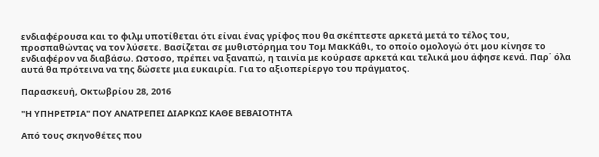ενδιαφέρουσα και το φιλμ υποτίθεται ότι είναι ένας γρίφος που θα σκέπτεστε αρκετά μετά το τέλος του, προσπαθώντας να τον λύσετε. Βασίζεται σε μυθιστόρημα του Τομ ΜακΚάθι, το οποίο ομολογώ ότι μου κίνησε το ενδιαφέρον να διαβάσω. Ωστοσο, πρέπει να ξαναπώ, η ταινία με κούρασε αρκετά και τελικά μου άφησε κενά. Παρ΄ όλα αυτά θα πρότεινα να της δώσετε μια ευκαιρία. Για το αξιοπερίεργο του πράγματος.

Παρασκευή, Οκτωβρίου 28, 2016

"Η ΥΠΗΡΕΤΡΙΑ" ΠΟΥ ΑΝΑΤΡΕΠΕΙ ΔΙΑΡΚΩΣ ΚΑΘΕ ΒΕΒΑΙΟΤΗΤΑ

Από τους σκηνοθέτες που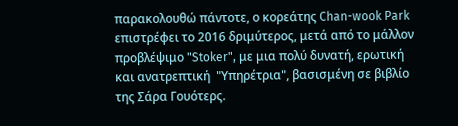παρακολουθώ πάντοτε, ο κορεάτης Chan-wook Park επιστρέφει το 2016 δριμύτερος, μετά από το μάλλον προβλέψιμο "Stoker", με μια πολύ δυνατή, ερωτική και ανατρεπτική  "Υπηρέτρια", βασισμένη σε βιβλίο της Σάρα Γουότερς.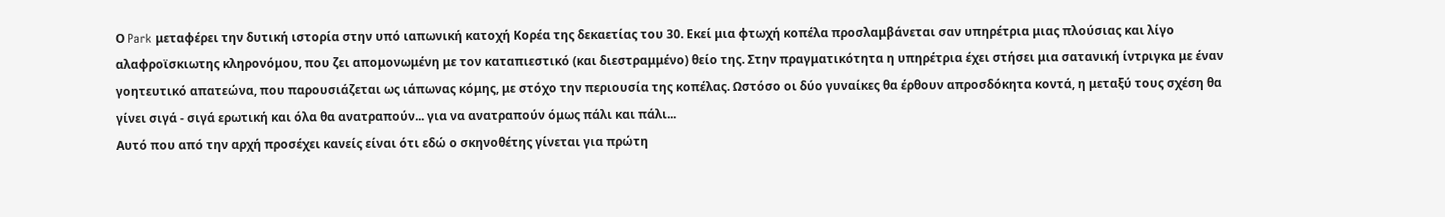Ο Park μεταφέρει την δυτική ιστορία στην υπό ιαπωνική κατοχή Κορέα της δεκαετίας του 30. Εκεί μια φτωχή κοπέλα προσλαμβάνεται σαν υπηρέτρια μιας πλούσιας και λίγο αλαφροϊσκιωτης κληρονόμου, που ζει απομονωμένη με τον καταπιεστικό (και διεστραμμένο) θείο της. Στην πραγματικότητα η υπηρέτρια έχει στήσει μια σατανική ίντριγκα με έναν γοητευτικό απατεώνα, που παρουσιάζεται ως ιάπωνας κόμης, με στόχο την περιουσία της κοπέλας. Ωστόσο οι δύο γυναίκες θα έρθουν απροσδόκητα κοντά, η μεταξύ τους σχέση θα γίνει σιγά - σιγά ερωτική και όλα θα ανατραπούν... για να ανατραπούν όμως πάλι και πάλι...
Αυτό που από την αρχή προσέχει κανείς είναι ότι εδώ ο σκηνοθέτης γίνεται για πρώτη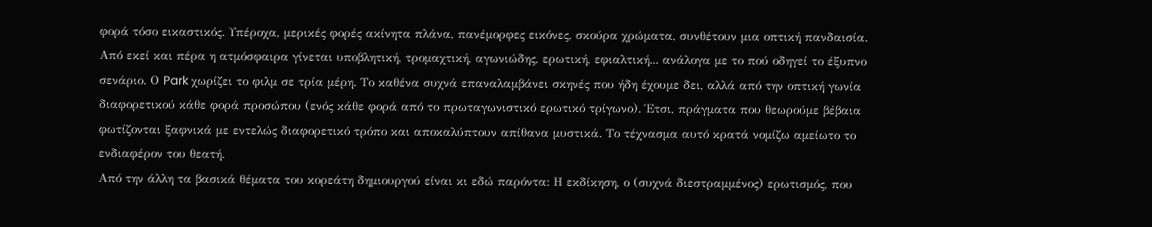φορά τόσο εικαστικός. Υπέροχα, μερικές φορές ακίνητα πλάνα, πανέμορφες εικόνες, σκούρα χρώματα, συνθέτουν μια οπτική πανδαισία. Από εκεί και πέρα η ατμόσφαιρα γίνεται υποβλητική, τρομαχτική, αγωνιώδης, ερωτική, εφιαλτική... ανάλογα με το πού οδηγεί το έξυπνο σενάριο. Ο Park χωρίζει το φιλμ σε τρία μέρη. Το καθένα συχνά επαναλαμβάνει σκηνές που ήδη έχουμε δει, αλλά από την οπτική γωνία διαφορετικού κάθε φορά προσώπου (ενός κάθε φορά από το πρωταγωνιστικό ερωτικό τρίγωνο). Έτσι, πράγματα που θεωρούμε βέβαια φωτίζονται ξαφνικά με εντελώς διαφορετικό τρόπο και αποκαλύπτουν απίθανα μυστικά. Το τέχνασμα αυτό κρατά νομίζω αμείωτο το ενδιαφέρον του θεατή.
Από την άλλη τα βασικά θέματα του κορεάτη δημιουργού είναι κι εδώ παρόντα: Η εκδίκηση, ο (συχνά διεστραμμένος) ερωτισμός, που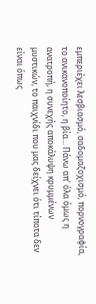εμπεριέχει λεσβιασμό, σαδομαζοχισμό, πορνογραφία, το ανικανοποίητο, η βία... Πάνω απ' όλα όμως η  ανατροπή, η συνεχής αποκάλυψη κρυμμένων μυστικών, το παιχνίδι που μας δείχνει ότι τίποτα δεν είναι όπως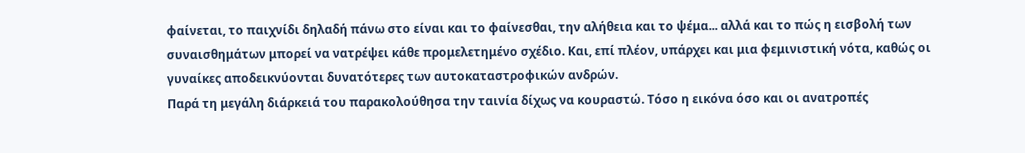φαίνεται, το παιχνίδι δηλαδή πάνω στο είναι και το φαίνεσθαι, την αλήθεια και το ψέμα... αλλά και το πώς η εισβολή των συναισθημάτων μπορεί να νατρέψει κάθε προμελετημένο σχέδιο. Και, επί πλέον, υπάρχει και μια φεμινιστική νότα, καθώς οι γυναίκες αποδεικνύονται δυνατότερες των αυτοκαταστροφικών ανδρών.
Παρά τη μεγάλη διάρκειά του παρακολούθησα την ταινία δίχως να κουραστώ. Τόσο η εικόνα όσο και οι ανατροπές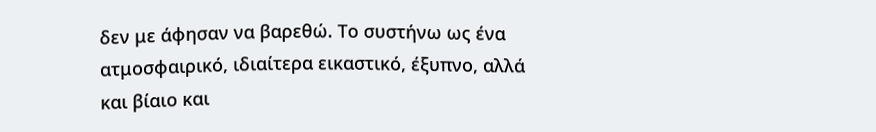δεν με άφησαν να βαρεθώ. Το συστήνω ως ένα ατμοσφαιρικό, ιδιαίτερα εικαστικό, έξυπνο, αλλά και βίαιο και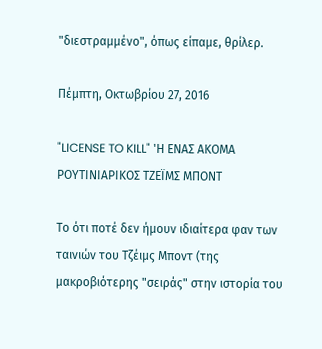"διεστραμμένο", όπως είπαμε, θρίλερ.

Πέμπτη, Οκτωβρίου 27, 2016

"LICENSE TO KILL" 'Η ΕΝΑΣ ΑΚΟΜΑ ΡΟΥΤΙΝΙΑΡΙΚΟΣ ΤΖΕΪΜΣ ΜΠΟΝΤ

Το ότι ποτέ δεν ήμουν ιδιαίτερα φαν των ταινιών του Τζέιμς Μποντ (της μακροβιότερης "σειράς" στην ιστορία του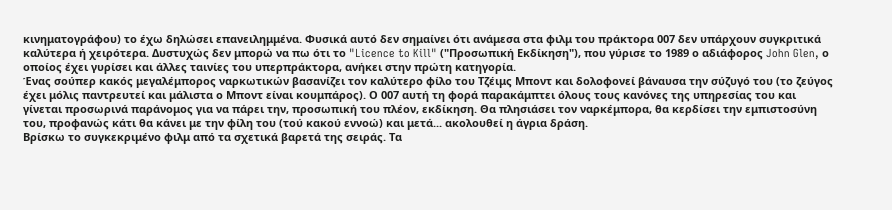κινηματογράφου) το έχω δηλώσει επανειλημμένα. Φυσικά αυτό δεν σημαίνει ότι ανάμεσα στα φιλμ του πράκτορα 007 δεν υπάρχουν συγκριτικά καλύτερα ή χειρότερα. Δυστυχώς δεν μπορώ να πω ότι το "Licence to Kill" ("Προσωπική Εκδίκηση"), που γύρισε το 1989 ο αδιάφορος John Glen, ο οποίος έχει γυρίσει και άλλες ταινίες του υπερπράκτορα, ανήκει στην πρώτη κατηγορία.
Ένας σούπερ κακός μεγαλέμπορος ναρκωτικών βασανίζει τον καλύτερο φίλο του Τζέιμς Μποντ και δολοφονεί βάναυσα την σύζυγό του (το ζεύγος έχει μόλις παντρευτεί και μάλιστα ο Μποντ είναι κουμπάρος). Ο 007 αυτή τη φορά παρακάμπτει όλους τους κανόνες της υπηρεσίας του και γίνεται προσωρινά παράνομος για να πάρει την, προσωπική του πλέον, εκδίκηση. Θα πλησιάσει τον ναρκέμπορα, θα κερδίσει την εμπιστοσύνη του, προφανώς κάτι θα κάνει με την φίλη του (τού κακού εννοώ) και μετά... ακολουθεί η άγρια δράση.
Βρίσκω το συγκεκριμένο φιλμ από τα σχετικά βαρετά της σειράς. Τα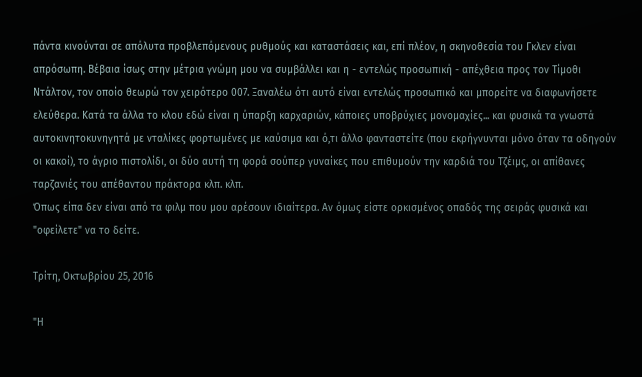πάντα κινούνται σε απόλυτα προβλεπόμενους ρυθμούς και καταστάσεις και, επί πλέον, η σκηνοθεσία του Γκλεν είναι απρόσωπη. Βέβαια ίσως στην μέτρια γνώμη μου να συμβάλλει και η - εντελώς προσωπική - απέχθεια προς τον Τίμοθι Ντάλτον, τον οποίο θεωρώ τον χειρότερο 007. Ξαναλέω ότι αυτό είναι εντελώς προσωπικό και μπορείτε να διαφωνήσετε ελεύθερα. Κατά τα άλλα το κλου εδώ είναι η ύπαρξη καρχαριών, κάποιες υποβρύχιες μονομαχίες... και φυσικά τα γνωστά αυτοκινητοκυνηγητά με νταλίκες φορτωμένες με καύσιμα και ό,τι άλλο φανταστείτε (που εκρήγνυνται μόνο όταν τα οδηγούν οι κακοί), το άγριο πιστολίδι, οι δύο αυτή τη φορά σούπερ γυναίκες που επιθυμούν την καρδιά του Τζέιμς, οι απίθανες ταρζανιές του απέθαντου πράκτορα κλπ. κλπ.
Όπως είπα δεν είναι από τα φιλμ που μου αρέσουν ιδιαίτερα. Αν όμως είστε ορκισμένος οπαδός της σειράς φυσικά και "οφείλετε" να το δείτε.

Τρίτη, Οκτωβρίου 25, 2016

"Η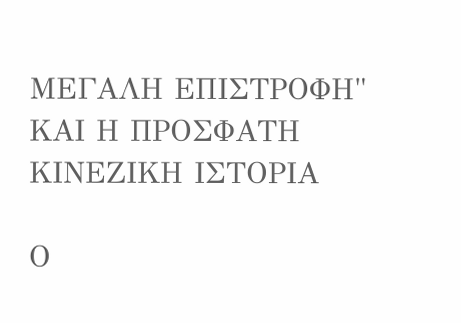ΜΕΓΑΛΗ ΕΠΙΣΤΡΟΦΗ" ΚΑΙ Η ΠΡΟΣΦΑΤΗ ΚΙΝΕΖΙΚΗ ΙΣΤΟΡΙΑ

Ο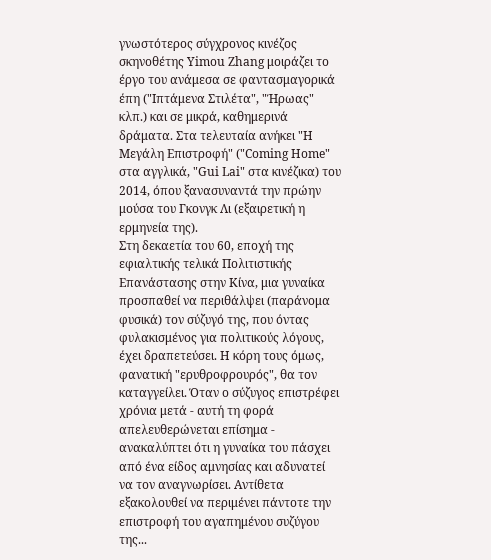γνωστότερος σύγχρονος κινέζος σκηνοθέτης Yimou Zhang μοιράζει το έργο του ανάμεσα σε φαντασμαγορικά έπη ("Ιπτάμενα Στιλέτα", "Ήρωας" κλπ.) και σε μικρά, καθημερινά δράματα. Στα τελευταία ανήκει "Η Μεγάλη Επιστροφή" ("Coming Home" στα αγγλικά, "Gui Lai" στα κινέζικα) του 2014, όπου ξανασυναντά την πρώην μούσα του Γκονγκ Λι (εξαιρετική η ερμηνεία της).
Στη δεκαετία του 60, εποχή της εφιαλτικής τελικά Πολιτιστικής Επανάστασης στην Κίνα, μια γυναίκα προσπαθεί να περιθάλψει (παράνομα φυσικά) τον σύζυγό της, που όντας φυλακισμένος για πολιτικούς λόγους, έχει δραπετεύσει. Η κόρη τους όμως, φανατική "ερυθροφρουρός", θα τον καταγγείλει. Όταν ο σύζυγος επιστρέφει χρόνια μετά - αυτή τη φορά απελευθερώνεται επίσημα - ανακαλύπτει ότι η γυναίκα του πάσχει από ένα είδος αμνησίας και αδυνατεί να τον αναγνωρίσει. Αντίθετα εξακολουθεί να περιμένει πάντοτε την επιστροφή του αγαπημένου συζύγου της...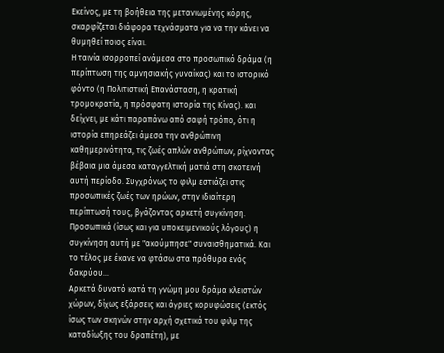Εκείνος, με τη βοήθεια της μετανιωμένης κόρης, σκαρφίζεται διάφορα τεχνάσματα για να την κάνει να θυμηθεί ποιος είναι.
Η ταινία ισορροπεί ανάμεσα στο προσωπικό δράμα (η περίπτωση της αμνησιακής γυναίκας) και το ιστορικό φόντο (η Πολιτιστική Επανάσταση, η κρατική τρομοκρατία, η πρόσφατη ιστορία της Κίνας). και δείχνει, με κάτι παραπάνω από σαφή τρόπο, ότι η ιστορία επηρεάζει άμεσα την ανθρώπινη καθημερινότητα, τις ζωές απλών ανθρώπων, ρίχνοντας βέβαια μια άμεσα καταγγελτική ματιά στη σκοτεινή αυτή περίοδο. Συγχρόνως το φιλμ εστιάζει στις προσωπικές ζωές των ηρώων, στην ιδιαίτερη περίπτωσή τους, βγάζοντας αρκετή συγκίνηση. Προσωπικά (ίσως και για υποκειμενικούς λόγους) η συγκίνηση αυτή με "ακούμπησε" συναισθηματικά. Και το τέλος με έκανε να φτάσω στα πρόθυρα ενός δακρύου...
Αρκετά δυνατό κατά τη γνώμη μου δράμα κλειστών χώρων, δίχως εξάρσεις και άγριες κορυφώσεις (εκτός ίσως των σκηνών στην αρχή σχετικά του φιλμ της καταδίωξης του δραπέτη), με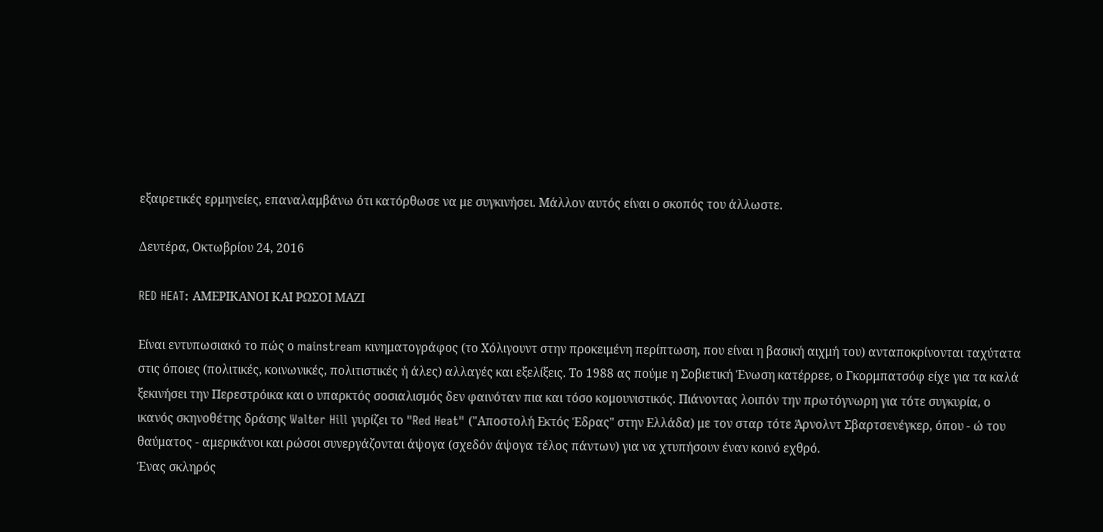εξαιρετικές ερμηνείες, επαναλαμβάνω ότι κατόρθωσε να με συγκινήσει. Μάλλον αυτός είναι ο σκοπός του άλλωστε.

Δευτέρα, Οκτωβρίου 24, 2016

RED HEAT: ΑΜΕΡΙΚΑΝΟΙ ΚΑΙ ΡΩΣΟΙ ΜΑΖΙ

Είναι εντυπωσιακό το πώς ο mainstream κινηματογράφος (το Χόλιγουντ στην προκειμένη περίπτωση, που είναι η βασική αιχμή του) ανταποκρίνονται ταχύτατα στις όποιες (πολιτικές, κοινωνικές, πολιτιστικές ή άλες) αλλαγές και εξελίξεις. Το 1988 ας πούμε η Σοβιετική Ένωση κατέρρεε, ο Γκορμπατσόφ είχε για τα καλά ξεκινήσει την Περεστρόικα και ο υπαρκτός σοσιαλισμός δεν φαινόταν πια και τόσο κομουνιστικός. Πιάνοντας λοιπόν την πρωτόγνωρη για τότε συγκυρία, ο ικανός σκηνοθέτης δράσης Walter Hill γυρίζει το "Red Heat" ("Αποστολή Εκτός Έδρας" στην Ελλάδα) με τον σταρ τότε Άρνολντ Σβαρτσενέγκερ, όπου - ώ του θαύματος - αμερικάνοι και ρώσοι συνεργάζονται άψογα (σχεδόν άψογα τέλος πάντων) για να χτυπήσουν έναν κοινό εχθρό.
Ένας σκληρός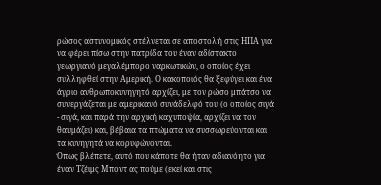ρώσος αστυνομικός στέλνεται σε αποστολή στις ΗΠΑ για να φέρει πίσω στην πατρίδα του έναν αδίστακτο γεωργιανό μεγαλέμπορο ναρκωτικών, ο οποίος έχει συλληφθεί στην Αμερική. Ο κακοποιός θα ξεφύγει και ένα άγριο ανθρωποκυνηγητό αρχίζει, με τον ρώσο μπάτσο να συνεργάζεται με αμερικανό συνάδελφό του (ο οποίος σιγά - σιγά, και παρά την αρχική καχυποψία, αρχίζει να τον θαυμάζει) και, βέβαια τα πτώματα να συσσωρεύονται και τα κυνηγητά να κορυφώνονται.
Όπως βλέπετε, αυτό που κάποτε θα ήταν αδιανόητο για έναν Τζέιμς Μποντ ας πούμε (εκεί και στις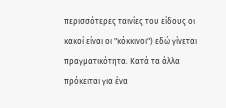περισσότερες ταινίες του είδους οι κακοί είναι οι "κόκκινοι") εδώ γίνεται πραγματικότητα. Κατά τα άλλα πρόκειται για ένα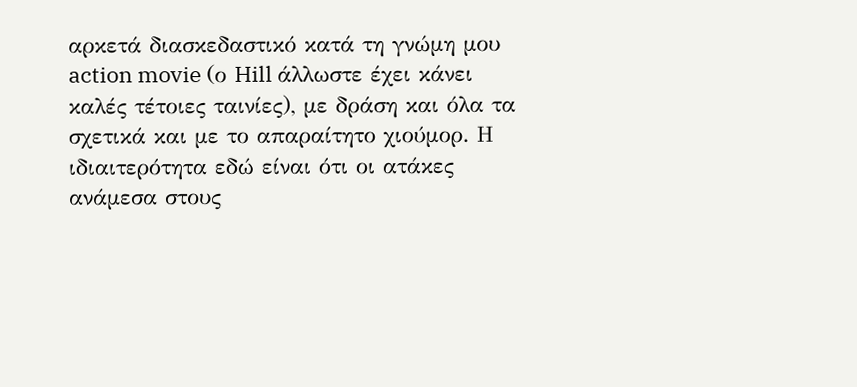αρκετά διασκεδαστικό κατά τη γνώμη μου action movie (ο Hill άλλωστε έχει κάνει καλές τέτοιες ταινίες), με δράση και όλα τα σχετικά και με το απαραίτητο χιούμορ. Η ιδιαιτερότητα εδώ είναι ότι οι ατάκες ανάμεσα στους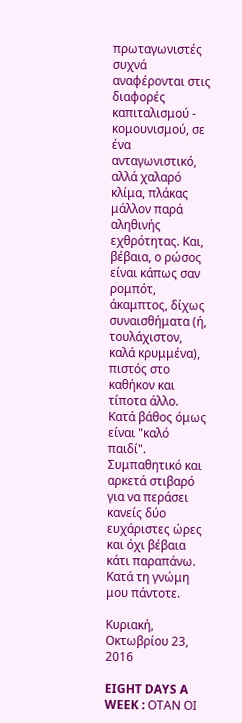πρωταγωνιστές συχνά αναφέρονται στις διαφορές καπιταλισμού - κομουνισμού, σε ένα ανταγωνιστικό, αλλά χαλαρό κλίμα, πλάκας μάλλον παρά αληθινής εχθρότητας. Και, βέβαια, ο ρώσος είναι κάπως σαν ρομπότ, άκαμπτος, δίχως συναισθήματα (ή, τουλάχιστον, καλά κρυμμένα), πιστός στο καθήκον και τίποτα άλλο. Κατά βάθος όμως είναι "καλό παιδί".
Συμπαθητικό και αρκετά στιβαρό για να περάσει κανείς δύο ευχάριστες ώρες και όχι βέβαια κάτι παραπάνω. Κατά τη γνώμη μου πάντοτε.

Κυριακή, Οκτωβρίου 23, 2016

EIGHT DAYS A WEEK : ΟΤΑΝ ΟΙ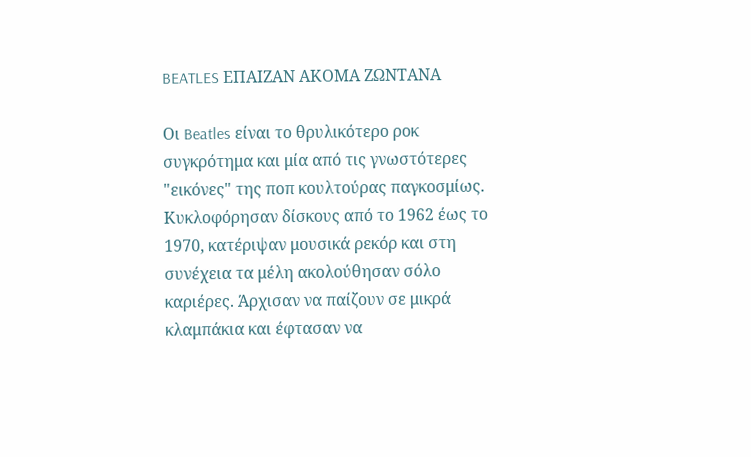BEATLES ΕΠΑΙΖΑΝ ΑΚΟΜΑ ΖΩΝΤΑΝΑ

Οι Beatles είναι το θρυλικότερο ροκ συγκρότημα και μία από τις γνωστότερες "εικόνες" της ποπ κουλτούρας παγκοσμίως. Κυκλοφόρησαν δίσκους από το 1962 έως το 1970, κατέριψαν μουσικά ρεκόρ και στη συνέχεια τα μέλη ακολούθησαν σόλο καριέρες. Άρχισαν να παίζουν σε μικρά κλαμπάκια και έφτασαν να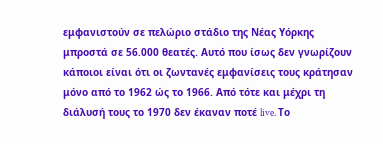εμφανιστούν σε πελώριο στάδιο της Νέας Υόρκης μπροστά σε 56.000 θεατές. Αυτό που ίσως δεν γνωρίζουν κάποιοι είναι ότι οι ζωντανές εμφανίσεις τους κράτησαν μόνο από το 1962 ώς το 1966. Από τότε και μέχρι τη διάλυσή τους το 1970 δεν έκαναν ποτέ live. Το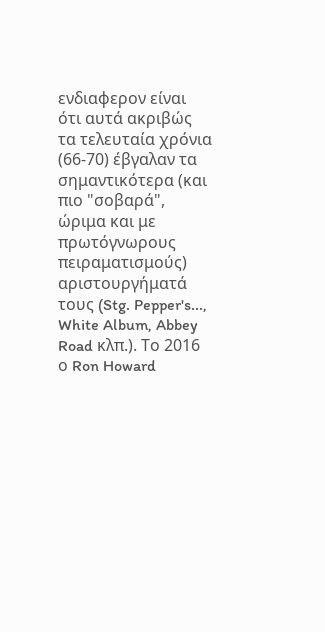ενδιαφερον είναι  ότι αυτά ακριβώς τα τελευταία χρόνια (66-70) έβγαλαν τα σημαντικότερα (και πιο "σοβαρά", ώριμα και με πρωτόγνωρους πειραματισμούς) αριστουργήματά τους (Stg. Pepper's..., White Album, Abbey Road κλπ.). Το 2016 ο Ron Howard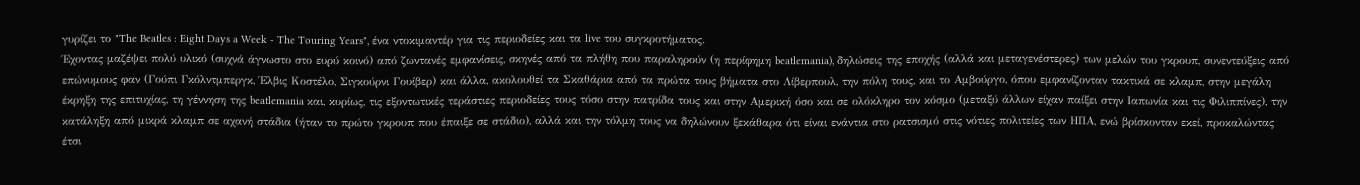γυρίζει το "The Beatles : Eight Days a Week - The Touring Years", ένα ντοκιμαντέρ για τις περιοδείες και τα live του συγκροτήματος.
Έχοντας μαζέψει πολύ υλικό (συχνά άγνωστο στο ευρύ κοινό) από ζωντανές εμφανίσεις, σκηνές από τα πλήθη που παραληρούν (η περίφημη beatlemania), δηλώσεις της εποχής (αλλά και μεταγενέστερες) των μελών του γκρουπ, συνεντεύξεις από επώνυμους φαν (Γούπι Γκόλντμπεργκ, Έλβις Κοστέλο, Σιγκούρνι Γουίβερ) και άλλα, ακολουθεί τα Σκαθάρια από τα πρώτα τους βήματα στο Λίβερπουλ, την πόλη τους, και το Αμβούργο, όπου εμφανίζονταν τακτικά σε κλαμπ, στην μεγάλη έκρηξη της επιτυχίας, τη γέννηση της beatlemania και, κυρίως, τις εξοντωτικές τεράστιες περιοδείες τους τόσο στην πατρίδα τους και στην Αμερική όσο και σε ολόκληρο τον κόσμο (μεταξύ άλλων είχαν παίξει στην Ιαπωνία και τις Φιλιππίνες), την κατάληξη από μικρά κλαμπ σε αχανή στάδια (ήταν το πρώτο γκρουπ που έπαιξε σε στάδιο), αλλά και την τόλμη τους να δηλώνουν ξεκάθαρα ότι είναι ενάντια στο ρατσισμό στις νότιες πολιτείες των ΗΠΑ, ενώ βρίσκονταν εκεί, προκαλώντας έτσι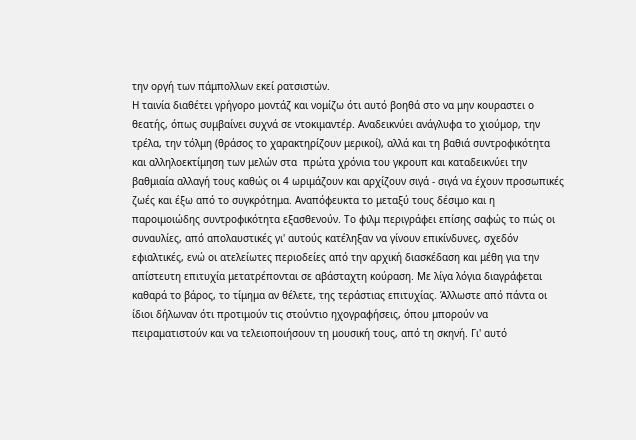την οργή των πάμπολλων εκεί ρατσιστών.
Η ταινία διαθέτει γρήγορο μοντάζ και νομίζω ότι αυτό βοηθά στο να μην κουραστει ο θεατής, όπως συμβαίνει συχνά σε ντοκιμαντέρ. Αναδεικνύει ανάγλυφα το χιούμορ, την τρέλα, την τόλμη (θράσος το χαρακτηρίζουν μερικοί), αλλά και τη βαθιά συντροφικότητα και αλληλοεκτίμηση των μελών στα  πρώτα χρόνια του γκρουπ και καταδεικνύει την βαθμιαία αλλαγή τους καθώς οι 4 ωριμάζουν και αρχίζουν σιγά - σιγά να έχουν προσωπικές ζωές και έξω από το συγκρότημα. Αναπόφευκτα το μεταξύ τους δέσιμο και η παροιμοιώδης συντροφικότητα εξασθενούν. Το φιλμ περιγράφει επίσης σαφώς το πώς οι συναυλίες, από απολαυστικές γι' αυτούς κατέληξαν να γίνουν επικίνδυνες, σχεδόν εφιαλτικές, ενώ οι ατελείωτες περιοδείες από την αρχική διασκέδαση και μέθη για την απίστευτη επιτυχία μετατρέπονται σε αβάσταχτη κούραση. Με λίγα λόγια διαγράφεται καθαρά το βάρος, το τίμημα αν θέλετε, της τεράστιας επιτυχίας. Άλλωστε από πάντα οι ίδιοι δήλωναν ότι προτιμούν τις στούντιο ηχογραφήσεις, όπου μπορούν να πειραματιστούν και να τελειοποιήσουν τη μουσική τους, από τη σκηνή. Γι' αυτό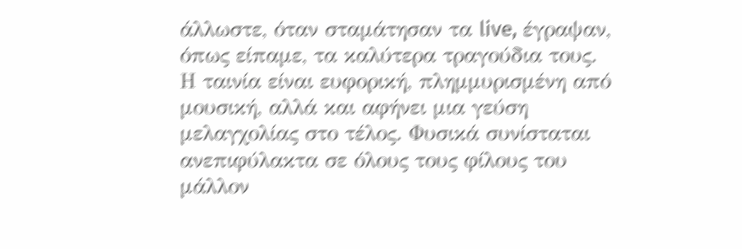άλλωστε, όταν σταμάτησαν τα live, έγραψαν, όπως είπαμε, τα καλύτερα τραγούδια τους.
Η ταινία είναι ευφορική, πλημμυρισμένη από μουσική, αλλά και αφήνει μια γεύση μελαγχολίας στο τέλος. Φυσικά συνίσταται ανεπιφύλακτα σε όλους τους φίλους του μάλλον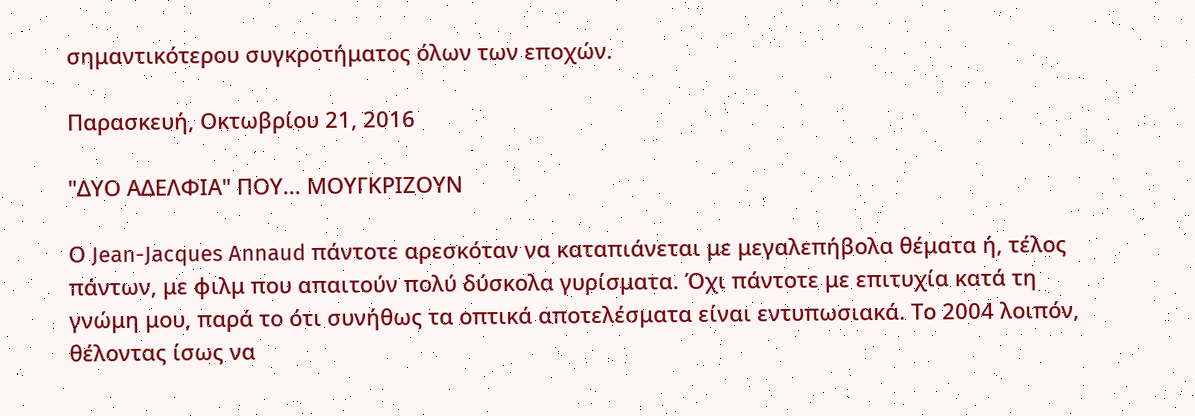σημαντικότερου συγκροτήματος όλων των εποχών.

Παρασκευή, Οκτωβρίου 21, 2016

"ΔΥΟ ΑΔΕΛΦΙΑ" ΠΟΥ... ΜΟΥΓΚΡΙΖΟΥΝ

Ο Jean-Jacques Annaud πάντοτε αρεσκόταν να καταπιάνεται με μεγαλεπήβολα θέματα ή, τέλος πάντων, με φιλμ που απαιτούν πολύ δύσκολα γυρίσματα. Όχι πάντοτε με επιτυχία κατά τη γνώμη μου, παρά το ότι συνήθως τα οπτικά αποτελέσματα είναι εντυπωσιακά. Το 2004 λοιπόν, θέλοντας ίσως να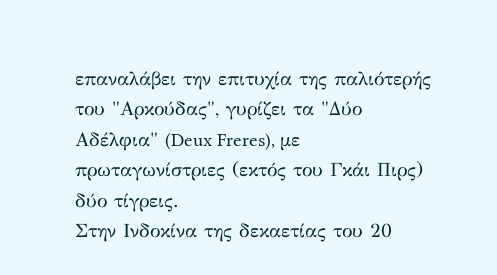επαναλάβει την επιτυχία της παλιότερής του "Αρκούδας", γυρίζει τα "Δύο Αδέλφια" (Deux Freres), με πρωταγωνίστριες (εκτός του Γκάι Πιρς) δύο τίγρεις.
Στην Ινδοκίνα της δεκαετίας του 20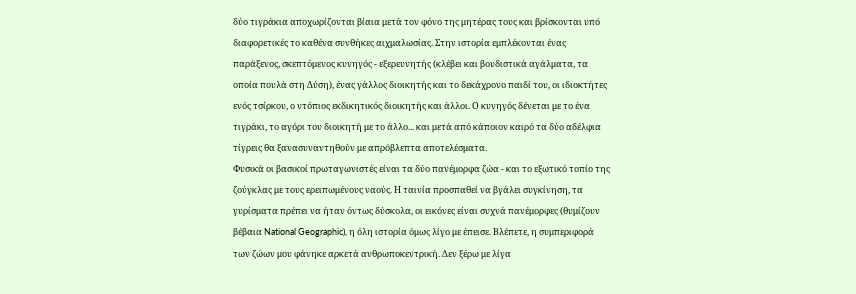δύο τιγράκια αποχωρίζονται βίαια μετά τον φόνο της μητέρας τους και βρίσκονται υπό διαφορετικές το καθένα συνθήκες αιχμαλωσίας. Στην ιστορία εμπλέκονται ένας παράξενος, σκεπτόμενος κυνηγός - εξερευνητής (κλέβει και βουδιστικά αγάλματα, τα οποία πουλά στη Δύση), ένας γάλλος διοικητής και το δεκάχρονο παιδί του, οι ιδιοκτήτες ενός τσίρκου, ο ντόπιος εκδικητικός διοικητής και άλλοι. Ο κυνηγός δένεται με το ένα τιγράκι, το αγόρι του διοικητή με το άλλο... και μετά από κάποιον καιρό τα δύο αδέλφια τίγρεις θα ξανασυναντηθούν με απρόβλεπτα αποτελέσματα.
Φυσικά οι βασικοί πρωταγωνιστές είναι τα δύο πανέμορφα ζώα - και το εξωτικό τοπίο της ζούγκλας με τους ερειπωμένους ναούς. Η ταινία προσπαθεί να βγάλει συγκίνηση, τα γυρίσματα πρέπει να ήταν όντως δύσκολα, οι εικόνες είναι συχνά πανέμορφες (θυμίζουν βέβαια National Geographic), η όλη ιστορία όμως λίγο με έπεισε. Βλέπετε, η συμπεριφορά των ζώων μου φάνηκε αρκετά ανθρωποκεντρική. Δεν ξέρω με λίγα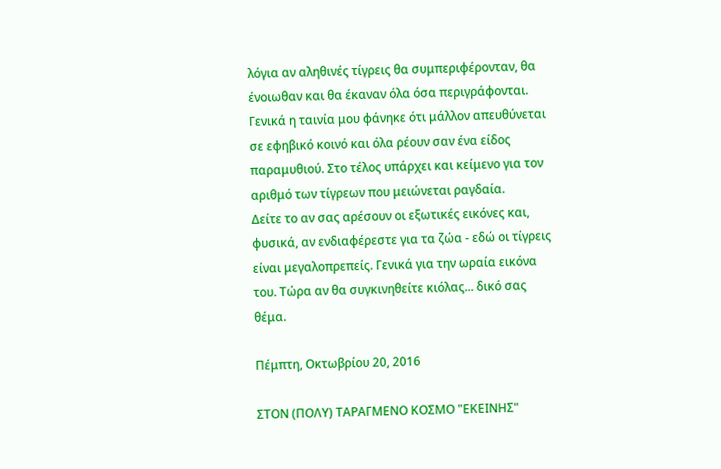λόγια αν αληθινές τίγρεις θα συμπεριφέρονταν, θα ένοιωθαν και θα έκαναν όλα όσα περιγράφονται. Γενικά η ταινία μου φάνηκε ότι μάλλον απευθύνεται σε εφηβικό κοινό και όλα ρέουν σαν ένα είδος παραμυθιού. Στο τέλος υπάρχει και κείμενο για τον αριθμό των τίγρεων που μειώνεται ραγδαία.
Δείτε το αν σας αρέσουν οι εξωτικές εικόνες και, φυσικά, αν ενδιαφέρεστε για τα ζώα - εδώ οι τίγρεις είναι μεγαλοπρεπείς. Γενικά για την ωραία εικόνα του. Τώρα αν θα συγκινηθείτε κιόλας... δικό σας θέμα.

Πέμπτη, Οκτωβρίου 20, 2016

ΣΤΟΝ (ΠΟΛΥ) ΤΑΡΑΓΜΕΝΟ ΚΟΣΜΟ "ΕΚΕΙΝΗΣ"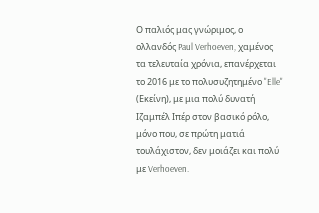Ο παλιός μας γνώριμος, ο ολλανδός Paul Verhoeven, χαμένος τα τελευταία χρόνια, επανέρχεται το 2016 με το πολυσυζητημένο "Elle" (Εκείνη), με μια πολύ δυνατή Ιζαμπέλ Ιπέρ στον βασικό ρόλο, μόνο που, σε πρώτη ματιά τουλάχιστον, δεν μοιάζει και πολύ με Verhoeven.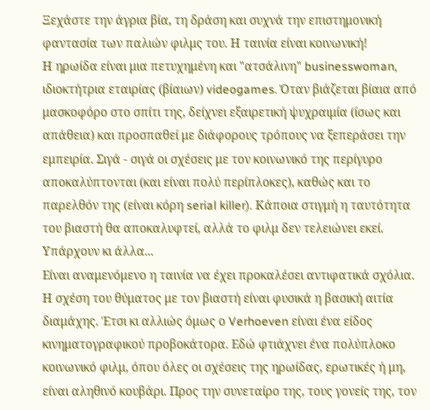Ξεχάστε την άγρια βία, τη δράση και συχνά την επιστημονική φαντασία των παλιών φιλμς του. Η ταινία είναι κοινωνική!
Η ηρωίδα είναι μια πετυχημένη και "ατσάλινη" businesswoman, ιδιοκτήτρια εταιρίας (βίαιων) videogames. Όταν βιάζεται βίαια από μασκοφόρο στο σπίτι της, δείχνει εξαιρετική ψυχραιμία (ίσως και απάθεια) και προσπαθεί με διάφορους τρόπους να ξεπεράσει την εμπειρία. Σιγά - σιγά οι σχέσεις με τον κοινωνικό της περίγυρο αποκαλύπτονται (και είναι πολύ περίπλοκες), καθώς και το παρελθόν της (είναι κόρη serial killer). Κάποια στιγμή η ταυτότητα του βιαστή θα αποκαλυφτεί, αλλά το φιλμ δεν τελειώνει εκεί. Υπάρχουν κι άλλα...
Είναι αναμενόμενο η ταινία να έχει προκαλέσει αντιφατικά σχόλια. Η σχέση του θύματος με τον βιαστή είναι φυσικά η βασική αιτία διαμάχης. Έτσι κι αλλιώς όμως ο Verhoeven είναι ένα είδος κινηματογραφικού προβοκάτορα. Εδώ φτιάχνει ένα πολύπλοκο κοινωνικό φιλμ, όπου όλες οι σχέσεις της ηρωίδας, ερωτικές ή μη, είναι αληθινό κουβάρι. Προς την συνεταίρο της, τους γονείς της, τον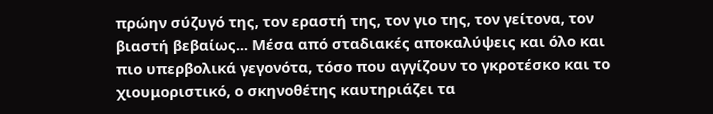πρώην σύζυγό της, τον εραστή της, τον γιο της, τον γείτονα, τον βιαστή βεβαίως... Μέσα από σταδιακές αποκαλύψεις και όλο και πιο υπερβολικά γεγονότα, τόσο που αγγίζουν το γκροτέσκο και το χιουμοριστικό, ο σκηνοθέτης καυτηριάζει τα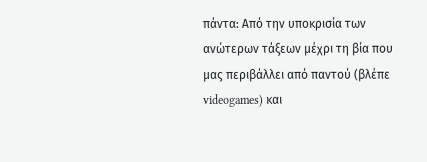πάντα: Από την υποκρισία των ανώτερων τάξεων μέχρι τη βία που μας περιβάλλει από παντού (βλέπε videogames) και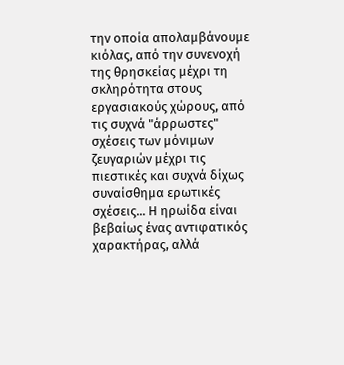την οποία απολαμβάνουμε κιόλας, από την συνενοχή της θρησκείας μέχρι τη σκληρότητα στους εργασιακούς χώρους, από τις συχνά "άρρωστες" σχέσεις των μόνιμων ζευγαριών μέχρι τις πιεστικές και συχνά δίχως συναίσθημα ερωτικές σχέσεις... Η ηρωίδα είναι βεβαίως ένας αντιφατικός χαρακτήρας, αλλά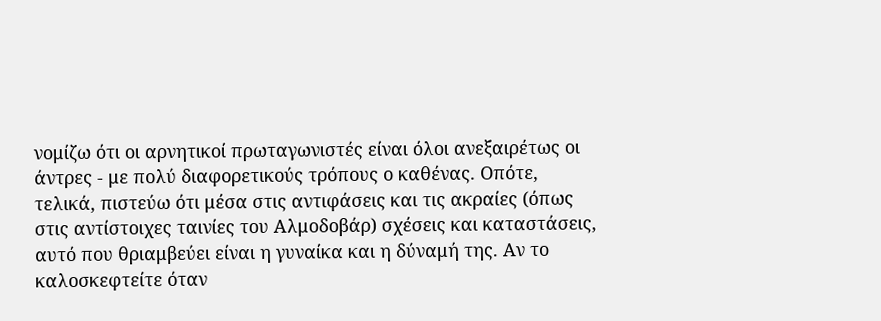νομίζω ότι οι αρνητικοί πρωταγωνιστές είναι όλοι ανεξαιρέτως οι άντρες - με πολύ διαφορετικούς τρόπους ο καθένας. Οπότε, τελικά, πιστεύω ότι μέσα στις αντιφάσεις και τις ακραίες (όπως στις αντίστοιχες ταινίες του Αλμοδοβάρ) σχέσεις και καταστάσεις, αυτό που θριαμβεύει είναι η γυναίκα και η δύναμή της. Αν το καλοσκεφτείτε όταν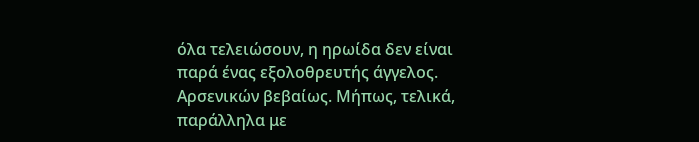όλα τελειώσουν, η ηρωίδα δεν είναι παρά ένας εξολοθρευτής άγγελος. Αρσενικών βεβαίως. Μήπως, τελικά, παράλληλα με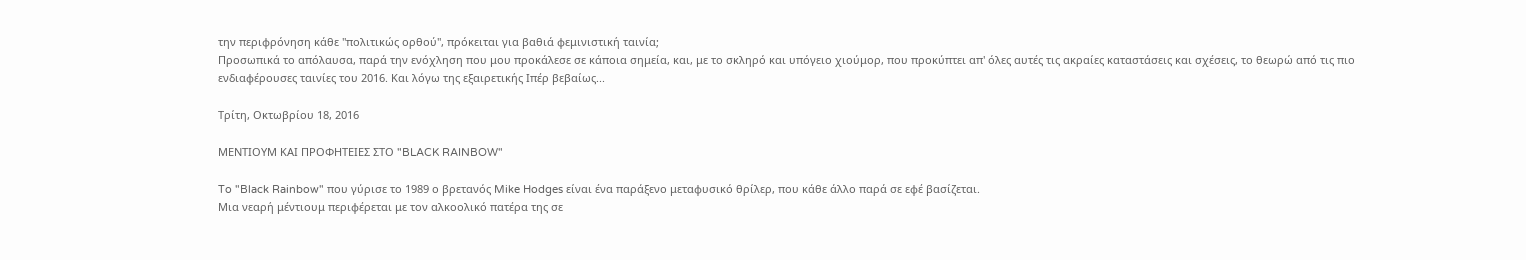την περιφρόνηση κάθε "πολιτικώς ορθού", πρόκειται για βαθιά φεμινιστική ταινία;
Προσωπικά το απόλαυσα, παρά την ενόχληση που μου προκάλεσε σε κάποια σημεία, και, με το σκληρό και υπόγειο χιούμορ, που προκύπτει απ' όλες αυτές τις ακραίες καταστάσεις και σχέσεις, το θεωρώ από τις πιο ενδιαφέρουσες ταινίες του 2016. Και λόγω της εξαιρετικής Ιπέρ βεβαίως...

Τρίτη, Οκτωβρίου 18, 2016

ΜΕΝΤΙΟΥΜ ΚΑΙ ΠΡΟΦΗΤΕΙΕΣ ΣΤΟ "BLACK RAINBOW"

To "Black Rainbow" που γύρισε το 1989 ο βρετανός Mike Hodges είναι ένα παράξενο μεταφυσικό θρίλερ, που κάθε άλλο παρά σε εφέ βασίζεται.
Μια νεαρή μέντιουμ περιφέρεται με τον αλκοολικό πατέρα της σε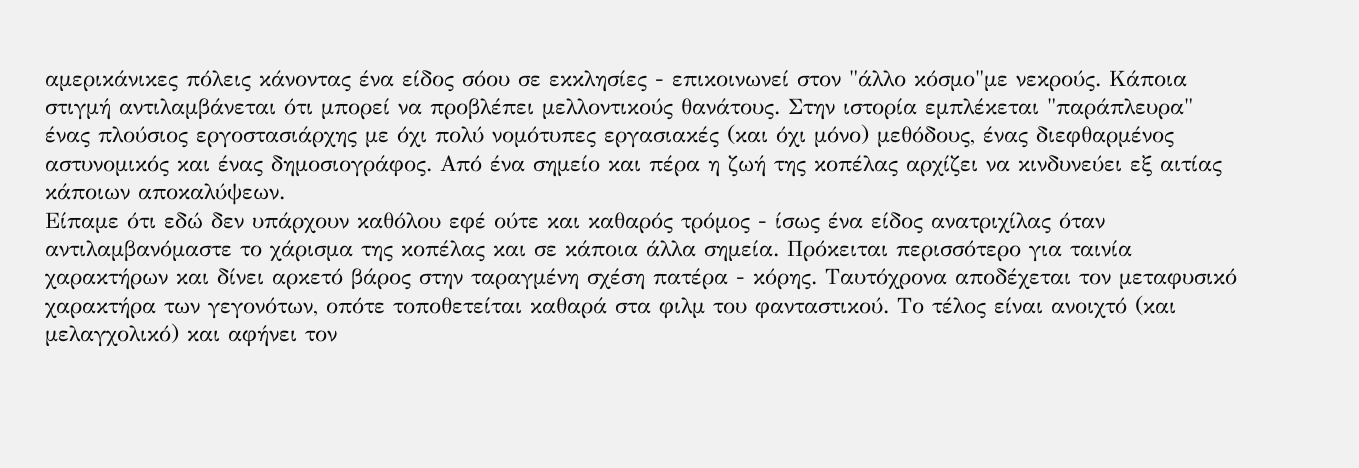αμερικάνικες πόλεις κάνοντας ένα είδος σόου σε εκκλησίες - επικοινωνεί στον "άλλο κόσμο"με νεκρούς. Κάποια στιγμή αντιλαμβάνεται ότι μπορεί να προβλέπει μελλοντικούς θανάτους. Στην ιστορία εμπλέκεται "παράπλευρα" ένας πλούσιος εργοστασιάρχης με όχι πολύ νομότυπες εργασιακές (και όχι μόνο) μεθόδους, ένας διεφθαρμένος αστυνομικός και ένας δημοσιογράφος. Από ένα σημείο και πέρα η ζωή της κοπέλας αρχίζει να κινδυνεύει εξ αιτίας κάποιων αποκαλύψεων.
Είπαμε ότι εδώ δεν υπάρχουν καθόλου εφέ ούτε και καθαρός τρόμος - ίσως ένα είδος ανατριχίλας όταν αντιλαμβανόμαστε το χάρισμα της κοπέλας και σε κάποια άλλα σημεία. Πρόκειται περισσότερο για ταινία χαρακτήρων και δίνει αρκετό βάρος στην ταραγμένη σχέση πατέρα - κόρης. Ταυτόχρονα αποδέχεται τον μεταφυσικό χαρακτήρα των γεγονότων, οπότε τοποθετείται καθαρά στα φιλμ του φανταστικού. Το τέλος είναι ανοιχτό (και μελαγχολικό) και αφήνει τον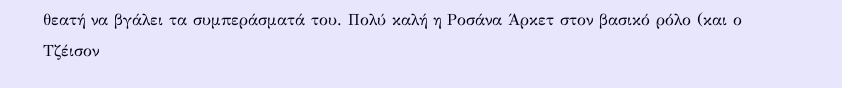θεατή να βγάλει τα συμπεράσματά του. Πολύ καλή η Ροσάνα Άρκετ στον βασικό ρόλο (και ο Τζέισον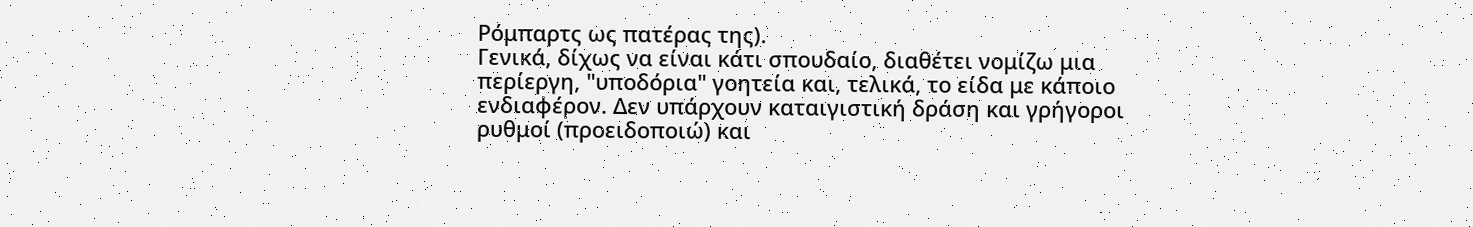Ρόμπαρτς ως πατέρας της).
Γενικά, δίχως να είναι κάτι σπουδαίο, διαθέτει νομίζω μια περίεργη, "υποδόρια" γοητεία και, τελικά, το είδα με κάποιο ενδιαφέρον. Δεν υπάρχουν καταιγιστική δράση και γρήγοροι ρυθμοί (προειδοποιώ) και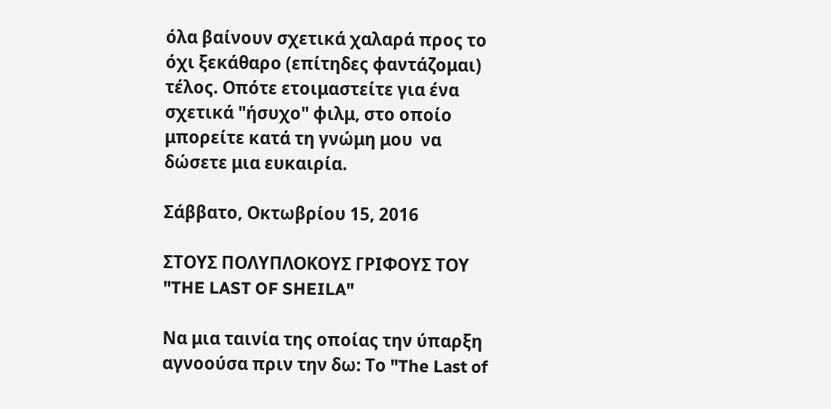όλα βαίνουν σχετικά χαλαρά προς το όχι ξεκάθαρο (επίτηδες φαντάζομαι) τέλος. Οπότε ετοιμαστείτε για ένα σχετικά "ήσυχο" φιλμ, στο οποίο μπορείτε κατά τη γνώμη μου  να δώσετε μια ευκαιρία.

Σάββατο, Οκτωβρίου 15, 2016

ΣΤΟΥΣ ΠΟΛΥΠΛΟΚΟΥΣ ΓΡΙΦΟΥΣ ΤΟΥ "THE LAST OF SHEILA"

Να μια ταινία της οποίας την ύπαρξη αγνοούσα πριν την δω: Το "The Last of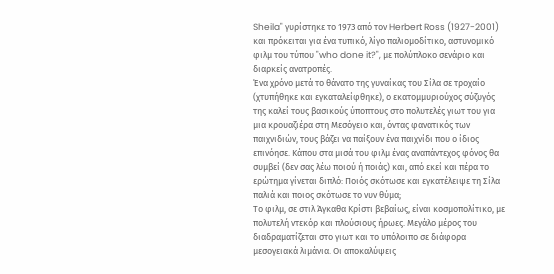Sheila" γυρίστηκε το 1973 από τον Herbert Ross (1927-2001) και πρόκειται για ένα τυπικό, λίγο παλιομοδίτικο, αστυνομικό φιλμ του τύπου "who done it?", με πολύπλοκο σενάριο και διαρκείς ανατροπές.
Ένα χρόνο μετά το θάνατο της γυναίκας του Σίλα σε τροχαίο (χτυπήθηκε και εγκαταλείφθηκε), ο εκατομμυριούχος σύζυγός της καλεί τους βασικούς ύποπτους στο πολυτελές γιωτ του για μια κρουαζιέρα στη Μεσόγειο και, όντας φανατικός των παιχνιδιών, τους βάζει να παίξουν ένα παιχνίδι που ο ίδιος επινόησε. Κάπου στα μισά του φιλμ ένας αναπάντεχος φόνος θα συμβεί (δεν σας λέω ποιού ή ποιάς) και, από εκεί και πέρα το ερώτημα γίνεται διπλό: Ποιός σκότωσε και εγκατέλειψε τη Σίλα παλιά και ποιος σκότωσε το νυν θύμα;
Το φιλμ, σε στιλ Άγκαθα Κρίστι βεβαίως, είναι κοσμοπολίτικο, με πολυτελή ντεκόρ και πλούσιους ήρωες. Μεγάλο μέρος του διαδραματίζεται στο γιωτ και το υπόλοιπο σε διάφορα μεσογειακά λιμάνια. Οι αποκαλύψεις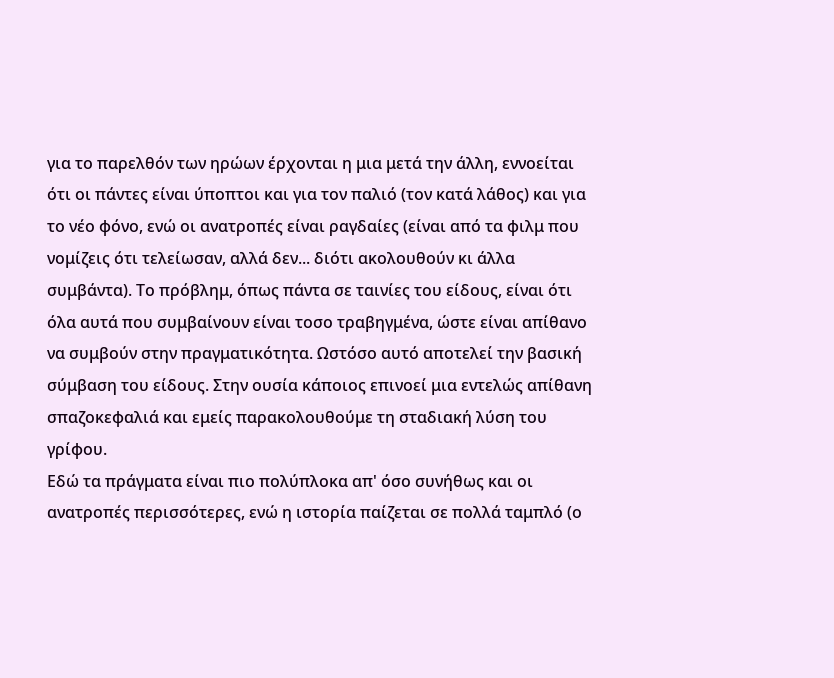για το παρελθόν των ηρώων έρχονται η μια μετά την άλλη, εννοείται ότι οι πάντες είναι ύποπτοι και για τον παλιό (τον κατά λάθος) και για το νέο φόνο, ενώ οι ανατροπές είναι ραγδαίες (είναι από τα φιλμ που νομίζεις ότι τελείωσαν, αλλά δεν... διότι ακολουθούν κι άλλα συμβάντα). Το πρόβλημ, όπως πάντα σε ταινίες του είδους, είναι ότι όλα αυτά που συμβαίνουν είναι τοσο τραβηγμένα, ώστε είναι απίθανο να συμβούν στην πραγματικότητα. Ωστόσο αυτό αποτελεί την βασική σύμβαση του είδους. Στην ουσία κάποιος επινοεί μια εντελώς απίθανη σπαζοκεφαλιά και εμείς παρακολουθούμε τη σταδιακή λύση του γρίφου.
Εδώ τα πράγματα είναι πιο πολύπλοκα απ' όσο συνήθως και οι ανατροπές περισσότερες, ενώ η ιστορία παίζεται σε πολλά ταμπλό (ο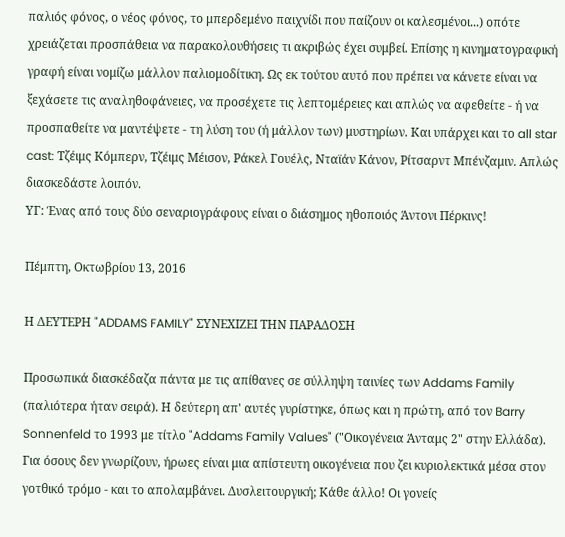παλιός φόνος, ο νέος φόνος, το μπερδεμένο παιχνίδι που παίζουν οι καλεσμένοι...) οπότε χρειάζεται προσπάθεια να παρακολουθήσεις τι ακριβώς έχει συμβεί. Επίσης η κινηματογραφική γραφή είναι νομίζω μάλλον παλιομοδίτικη. Ως εκ τούτου αυτό που πρέπει να κάνετε είναι να ξεχάσετε τις αναληθοφάνειες, να προσέχετε τις λεπτομέρειες και απλώς να αφεθείτε - ή να προσπαθείτε να μαντέψετε - τη λύση του (ή μάλλον των) μυστηρίων. Και υπάρχει και το all star cast: Τζέιμς Κόμπερν, Τζέιμς Μέισον, Ράκελ Γουέλς, Νταϊάν Κάνον, Ρίτσαρντ Μπένζαμιν. Απλώς διασκεδάστε λοιπόν.
ΥΓ: Ένας από τους δύο σεναριογράφους είναι ο διάσημος ηθοποιός Άντονι Πέρκινς!

Πέμπτη, Οκτωβρίου 13, 2016

Η ΔΕΥΤΕΡΗ "ADDAMS FAMILY" ΣΥΝΕΧΙΖΕΙ ΤΗΝ ΠΑΡΑΔΟΣΗ

Προσωπικά διασκέδαζα πάντα με τις απίθανες σε σύλληψη ταινίες των Addams Family (παλιότερα ήταν σειρά). Η δεύτερη απ' αυτές γυρίστηκε, όπως και η πρώτη, από τον Barry Sonnenfeld το 1993 με τίτλο "Addams Family Values" ("Οικογένεια Άνταμς 2" στην Ελλάδα).
Για όσους δεν γνωρίζουν, ήρωες είναι μια απίστευτη οικογένεια που ζει κυριολεκτικά μέσα στον γοτθικό τρόμο - και το απολαμβάνει. Δυσλειτουργική; Κάθε άλλο! Οι γονείς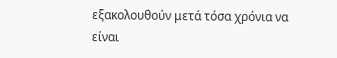εξακολουθούν μετά τόσα χρόνια να είναι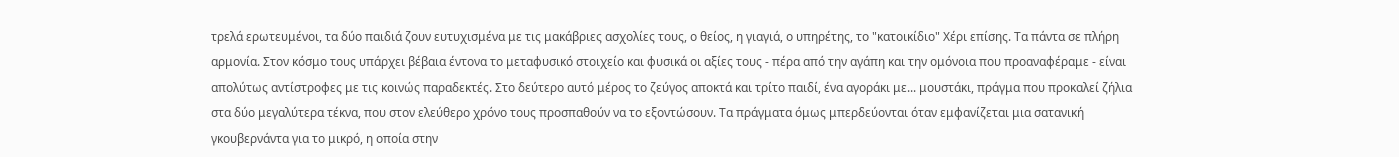τρελά ερωτευμένοι, τα δύο παιδιά ζουν ευτυχισμένα με τις μακάβριες ασχολίες τους, ο θείος, η γιαγιά, ο υπηρέτης, το "κατοικίδιο" Χέρι επίσης. Τα πάντα σε πλήρη αρμονία. Στον κόσμο τους υπάρχει βέβαια έντονα το μεταφυσικό στοιχείο και φυσικά οι αξίες τους - πέρα από την αγάπη και την ομόνοια που προαναφέραμε - είναι απολύτως αντίστροφες με τις κοινώς παραδεκτές. Στο δεύτερο αυτό μέρος το ζεύγος αποκτά και τρίτο παιδί, ένα αγοράκι με... μουστάκι, πράγμα που προκαλεί ζήλια στα δύο μεγαλύτερα τέκνα, που στον ελεύθερο χρόνο τους προσπαθούν να το εξοντώσουν. Τα πράγματα όμως μπερδεύονται όταν εμφανίζεται μια σατανική γκουβερνάντα για το μικρό, η οποία στην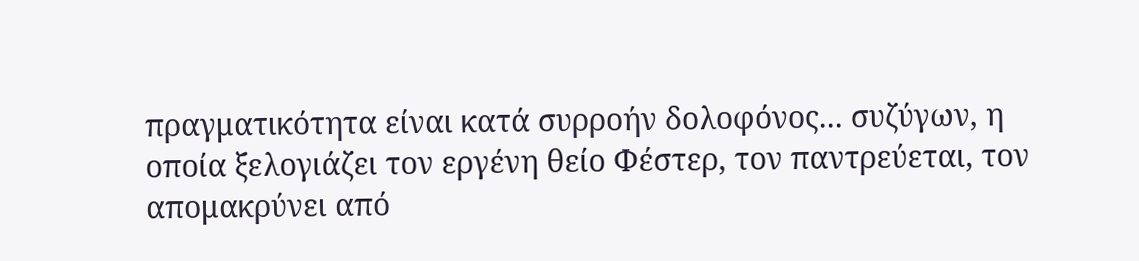πραγματικότητα είναι κατά συρροήν δολοφόνος... συζύγων, η οποία ξελογιάζει τον εργένη θείο Φέστερ, τον παντρεύεται, τον απομακρύνει από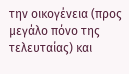την οικογένεια (προς μεγάλο πόνο της τελευταίας) και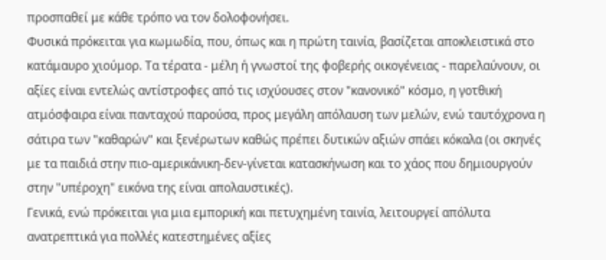προσπαθεί με κάθε τρόπο να τον δολοφονήσει.
Φυσικά πρόκειται για κωμωδία, που, όπως και η πρώτη ταινία, βασίζεται αποκλειστικά στο κατάμαυρο χιούμορ. Τα τέρατα - μέλη ή γνωστοί της φοβερής οικογένειας - παρελαύνουν, οι αξίες είναι εντελώς αντίστροφες από τις ισχύουσες στον "κανονικό" κόσμο, η γοτθική ατμόσφαιρα είναι πανταχού παρούσα, προς μεγάλη απόλαυση των μελών, ενώ ταυτόχρονα η σάτιρα των "καθαρών" και ξενέρωτων καθώς πρέπει δυτικών αξιών σπάει κόκαλα (οι σκηνές με τα παιδιά στην πιο-αμερικάνικη-δεν-γίνεται κατασκήνωση και το χάος που δημιουργούν στην "υπέροχη" εικόνα της είναι απολαυστικές).
Γενικά, ενώ πρόκειται για μια εμπορική και πετυχημένη ταινία, λειτουργεί απόλυτα ανατρεπτικά για πολλές κατεστημένες αξίες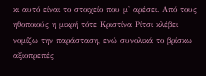κι αυτό είναι το στοιχείο που μ' αρέσει. Από τους ηθοποιούς η μικρή τότε Κριστίνα Ρίτσι κλέβει νομίζω την παράσταση, ενώ συνολικά το βρίσκω αξιοπρεπές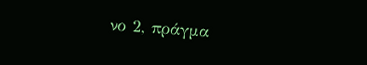νο 2, πράγμα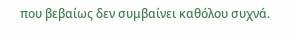που βεβαίως δεν συμβαίνει καθόλου συχνά.